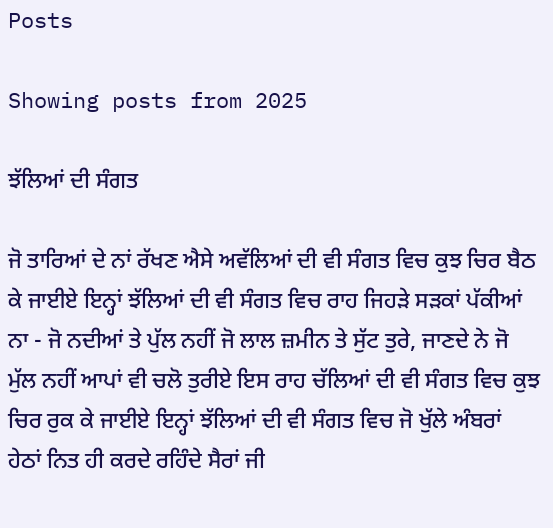Posts

Showing posts from 2025

ਝੱਲਿਆਂ ਦੀ ਸੰਗਤ

ਜੋ ਤਾਰਿਆਂ ਦੇ ਨਾਂ ਰੱਖਣ ਐਸੇ ਅਵੱਲਿਆਂ ਦੀ ਵੀ ਸੰਗਤ ਵਿਚ ਕੁਝ ਚਿਰ ਬੈਠ ਕੇ ਜਾਈਏ ਇਨ੍ਹਾਂ ਝੱਲਿਆਂ ਦੀ ਵੀ ਸੰਗਤ ਵਿਚ ਰਾਹ ਜਿਹੜੇ ਸੜਕਾਂ ਪੱਕੀਆਂ ਨਾ - ਜੋ ਨਦੀਆਂ ਤੇ ਪੁੱਲ ਨਹੀਂ ਜੋ ਲਾਲ ਜ਼ਮੀਨ ਤੇ ਸੁੱਟ ਤੁਰੇ, ਜਾਣਦੇ ਨੇ ਜੋ ਮੁੱਲ ਨਹੀਂ ਆਪਾਂ ਵੀ ਚਲੋ ਤੁਰੀਏ ਇਸ ਰਾਹ ਚੱਲਿਆਂ ਦੀ ਵੀ ਸੰਗਤ ਵਿਚ ਕੁਝ ਚਿਰ ਰੁਕ ਕੇ ਜਾਈਏ ਇਨ੍ਹਾਂ ਝੱਲਿਆਂ ਦੀ ਵੀ ਸੰਗਤ ਵਿਚ ਜੋ ਖੁੱਲੇ ਅੰਬਰਾਂ ਹੇਠਾਂ ਨਿਤ ਹੀ ਕਰਦੇ ਰਹਿੰਦੇ ਸੈਰਾਂ ਜੀ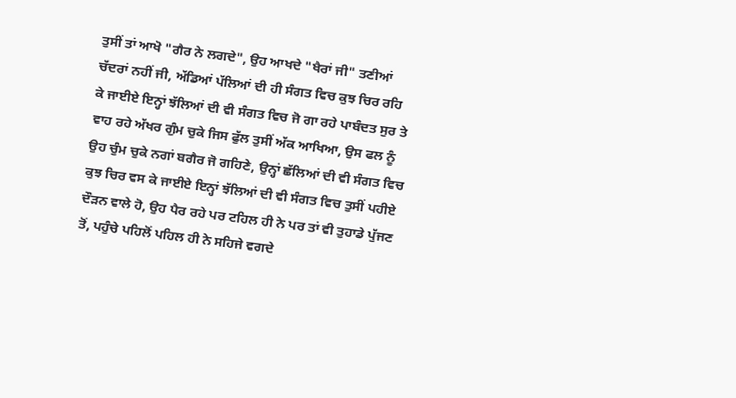ਤੁਸੀਂ ਤਾਂ ਆਖੋ "ਗੈਰ ਨੇ ਲਗਦੇ", ਉਹ ਆਖਦੇ "ਖੈਰਾਂ ਜੀ" ਤਣੀਆਂ ਚੱਦਰਾਂ ਨਹੀਂ ਜੀ, ਅੱਡਿਆਂ ਪੱਲਿਆਂ ਦੀ ਹੀ ਸੰਗਤ ਵਿਚ ਕੁਝ ਚਿਰ ਰਹਿ ਕੇ ਜਾਈਏ ਇਨ੍ਹਾਂ ਝੱਲਿਆਂ ਦੀ ਵੀ ਸੰਗਤ ਵਿਚ ਜੋ ਗਾ ਰਹੇ ਪਾਬੰਦਤ ਸੁਰ ਤੇ ਵਾਹ ਰਹੇ ਅੱਖਰ ਗੁੰਮ ਚੁਕੇ ਜਿਸ ਫੁੱਲ ਤੁਸੀਂ ਅੱਕ ਆਖਿਆ, ਉਸ ਫਲ ਨੂੰ ਉਹ ਚੁੰਮ ਚੁਕੇ ਨਗਾਂ ਬਗੈਰ ਜੋ ਗਹਿਣੇ, ਉਨ੍ਹਾਂ ਛੱਲਿਆਂ ਦੀ ਵੀ ਸੰਗਤ ਵਿਚ ਕੁਝ ਚਿਰ ਵਸ ਕੇ ਜਾਈਏ ਇਨ੍ਹਾਂ ਝੱਲਿਆਂ ਦੀ ਵੀ ਸੰਗਤ ਵਿਚ ਤੁਸੀਂ ਪਹੀਏ ਦੌੜਨ ਵਾਲੇ ਹੋ, ਉਹ ਪੈਰ ਰਹੇ ਪਰ ਟਹਿਲ ਹੀ ਨੇ ਪਰ ਤਾਂ ਵੀ ਤੁਹਾਡੇ ਪੁੱਜਣ ਤੋਂ, ਪਹੁੰਚੇ ਪਹਿਲੋਂ ਪਹਿਲ ਹੀ ਨੇ ਸਹਿਜੇ ਵਗਦੇ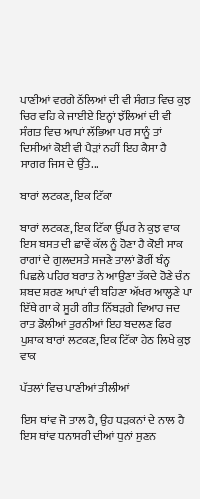ਪਾਣੀਆਂ ਵਰਗੇ ਠੱਲਿਆਂ ਦੀ ਵੀ ਸੰਗਤ ਵਿਚ ਕੁਝ ਚਿਰ ਵਹਿ ਕੇ ਜਾਈਏ ਇਨ੍ਹਾਂ ਝੱਲਿਆਂ ਦੀ ਵੀ ਸੰਗਤ ਵਿਚ ਆਪਾਂ ਲੱਭਿਆ ਪਰ ਸਾਨੂੰ ਤਾਂ ਦਿਸੀਆਂ ਕੋਈ ਵੀ ਪੈੜਾਂ ਨਹੀਂ ਇਹ ਕੈਸਾ ਹੈ ਸਾਗਰ ਜਿਸ ਦੇ ਉੱਤੇ...

ਬਾਰਾਂ ਲਟਕਣ, ਇਕ ਟਿੱਕਾ

ਬਾਰਾਂ ਲਟਕਣ, ਇਕ ਟਿੱਕਾ ਉੱਪਰ ਨੇ ਕੁਝ ਵਾਕ ਇਸ ਬਸਤ ਦੀ ਛਾਵੇਂ ਕੱਲ ਨੂੰ ਹੋਣਾ ਹੈ ਕੋਈ ਸਾਕ ਰਾਗਾਂ ਦੇ ਗੁਲਦਸਤੇ ਸਜਣੇ ਤਾਲਾਂ ਡੋਰੀਂ ਬੰਨ੍ਹ ਪਿਛਲੇ ਪਹਿਰ ਬਰਾਤ ਨੇ ਆਉਣਾ ਤੱਕਦੇ ਹੋਣੇ ਚੰਨ ਸ਼ਬਦ ਸ਼ਰਣ ਆਪਾਂ ਵੀ ਬਹਿਣਾ ਅੱਖਰ ਆਲ੍ਹਣੇ ਪਾ ਇੱਥੇ ਗਾ ਕੇ ਸੂਹੀ ਗੀਤ ਨਿੱਬੜਗੇ ਵਿਆਹ ਜਦ ਰਾਤ ਡੋਲੀਆਂ ਤੁਰਨੀਆਂ ਇਹ ਬਦਲਣ ਫਿਰ ਪੁਸ਼ਾਕ ਬਾਰਾਂ ਲਟਕਣ, ਇਕ ਟਿੱਕਾ ਹੇਠ ਲਿਖੇ ਕੁਝ ਵਾਕ

ਪੱਤਲਾਂ ਵਿਚ ਪਾਣੀਆਂ ਤੀਲੀਆਂ

ਇਸ ਥਾਂਵ ਜੋ ਤਾਲ ਹੈ, ਉਹ ਧੜਕਨਾਂ ਦੇ ਨਾਲ ਹੈ ਇਸ ਥਾਂਵ ਧਨਾਸਰੀ ਦੀਆਂ ਧੁਨਾਂ ਸੁਣਨ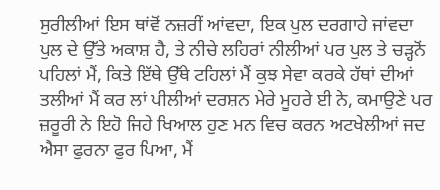ਸੁਰੀਲੀਆਂ ਇਸ ਥਾਂਵੋਂ ਨਜ਼ਰੀਂ ਆਂਵਦਾ, ਇਕ ਪੁਲ ਦਰਗਾਹੇ ਜਾਂਵਦਾ ਪੁਲ ਦੇ ਉੱਤੇ ਅਕਾਸ਼ ਹੈ, ਤੇ ਨੀਚੇ ਲਹਿਰਾਂ ਨੀਲੀਆਂ ਪਰ ਪੁਲ ਤੇ ਚੜ੍ਹਨੋਂ ਪਹਿਲਾਂ ਮੈਂ, ਕਿਤੇ ਇੱਥੇ ਉੱਥੇ ਟਹਿਲਾਂ ਮੈਂ ਕੁਝ ਸੇਵਾ ਕਰਕੇ ਹੱਥਾਂ ਦੀਆਂ ਤਲੀਆਂ ਮੈਂ ਕਰ ਲਾਂ ਪੀਲੀਆਂ ਦਰਸ਼ਨ ਮੇਰੇ ਮੂਹਰੇ ਈ ਨੇ, ਕਮਾਉਣੇ ਪਰ ਜ਼ਰੂਰੀ ਨੇ ਇਹੋ ਜਿਹੇ ਖਿਆਲ ਹੁਣ ਮਨ ਵਿਚ ਕਰਨ ਅਟਖੇਲੀਆਂ ਜਦ ਐਸਾ ਫੁਰਨਾ ਫੁਰ ਪਿਆ, ਮੈਂ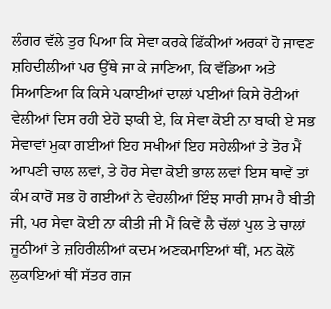ਲੰਗਰ ਵੱਲੇ ਤੁਰ ਪਿਆ ਕਿ ਸੇਵਾ ਕਰਕੇ ਫਿੱਕੀਆਂ ਅਰਕਾਂ ਹੋ ਜਾਵਣ ਸ਼ਹਿਦੀਲੀਆਂ ਪਰ ਉੱਥੇ ਜਾ ਕੇ ਜਾਣਿਆ, ਕਿ ਵੱਡਿਆ ਅਤੇ ਸਿਆਣਿਆ ਕਿ ਕਿਸੇ ਪਕਾਈਆਂ ਦਾਲਾਂ ਪਈਆਂ ਕਿਸੇ ਰੋਟੀਆਂ ਵੇਲੀਆਂ ਦਿਸ ਰਹੀ ਏਹੋ ਝਾਕੀ ਏ, ਕਿ ਸੇਵਾ ਕੋਈ ਨਾ ਬਾਕੀ ਏ ਸਭ ਸੇਵਾਵਾਂ ਮੁਕਾ ਗਈਆਂ ਇਹ ਸਖੀਆਂ ਇਹ ਸਹੇਲੀਆਂ ਤੇ ਤੋਰ ਮੈਂ ਆਪਣੀ ਚਾਲ ਲਵਾਂ, ਤੇ ਹੋਰ ਸੇਵਾ ਕੋਈ ਭਾਲ ਲਵਾਂ ਇਸ ਥਾਵੇਂ ਤਾਂ ਕੰਮ ਕਾਰੋਂ ਸਭ ਹੋ ਗਈਆਂ ਨੇ ਵੇਹਲੀਆਂ ਇੰਝ ਸਾਰੀ ਸ਼ਾਮ ਹੈ ਬੀਤੀ ਜੀ, ਪਰ ਸੇਵਾ ਕੋਈ ਨਾ ਕੀਤੀ ਜੀ ਮੈਂ ਕਿਵੇਂ ਲੈ ਚੱਲਾਂ ਪੁਲ ਤੇ ਚਾਲਾਂ ਜੂਠੀਆਂ ਤੇ ਜ਼ਹਿਰੀਲੀਆਂ ਕਦਮ ਅਣਕਮਾਇਆਂ ਥੀਂ, ਮਨ ਕੋਲੋਂ ਲੁਕਾਇਆਂ ਥੀਂ ਸੱਤਰ ਗਜ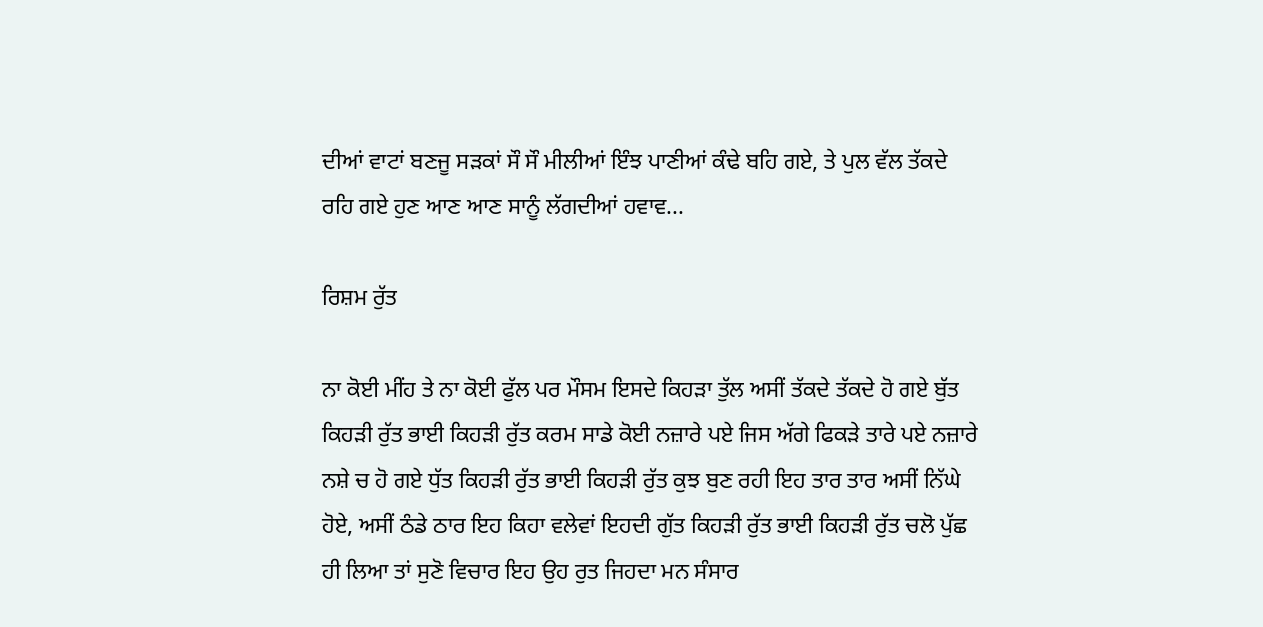ਦੀਆਂ ਵਾਟਾਂ ਬਣਜੂ ਸੜਕਾਂ ਸੌ ਸੌ ਮੀਲੀਆਂ ਇੰਝ ਪਾਣੀਆਂ ਕੰਢੇ ਬਹਿ ਗਏ, ਤੇ ਪੁਲ ਵੱਲ ਤੱਕਦੇ ਰਹਿ ਗਏ ਹੁਣ ਆਣ ਆਣ ਸਾਨੂੰ ਲੱਗਦੀਆਂ ਹਵਾਵ...

ਰਿਸ਼ਮ ਰੁੱਤ

ਨਾ ਕੋਈ ਮੀਂਹ ਤੇ ਨਾ ਕੋਈ ਫੁੱਲ ਪਰ ਮੌਸਮ ਇਸਦੇ ਕਿਹੜਾ ਤੁੱਲ ਅਸੀਂ ਤੱਕਦੇ ਤੱਕਦੇ ਹੋ ਗਏ ਬੁੱਤ ਕਿਹੜੀ ਰੁੱਤ ਭਾਈ ਕਿਹੜੀ ਰੁੱਤ ਕਰਮ ਸਾਡੇ ਕੋਈ ਨਜ਼ਾਰੇ ਪਏ ਜਿਸ ਅੱਗੇ ਫਿਕੜੇ ਤਾਰੇ ਪਏ ਨਜ਼ਾਰੇ ਨਸ਼ੇ ਚ ਹੋ ਗਏ ਧੁੱਤ ਕਿਹੜੀ ਰੁੱਤ ਭਾਈ ਕਿਹੜੀ ਰੁੱਤ ਕੁਝ ਬੁਣ ਰਹੀ ਇਹ ਤਾਰ ਤਾਰ ਅਸੀਂ ਨਿੱਘੇ ਹੋਏ, ਅਸੀਂ ਠੰਡੇ ਠਾਰ ਇਹ ਕਿਹਾ ਵਲੇਵਾਂ ਇਹਦੀ ਗੁੱਤ ਕਿਹੜੀ ਰੁੱਤ ਭਾਈ ਕਿਹੜੀ ਰੁੱਤ ਚਲੋ ਪੁੱਛ ਹੀ ਲਿਆ ਤਾਂ ਸੁਣੋ ਵਿਚਾਰ ਇਹ ਉਹ ਰੁਤ ਜਿਹਦਾ ਮਨ ਸੰਸਾਰ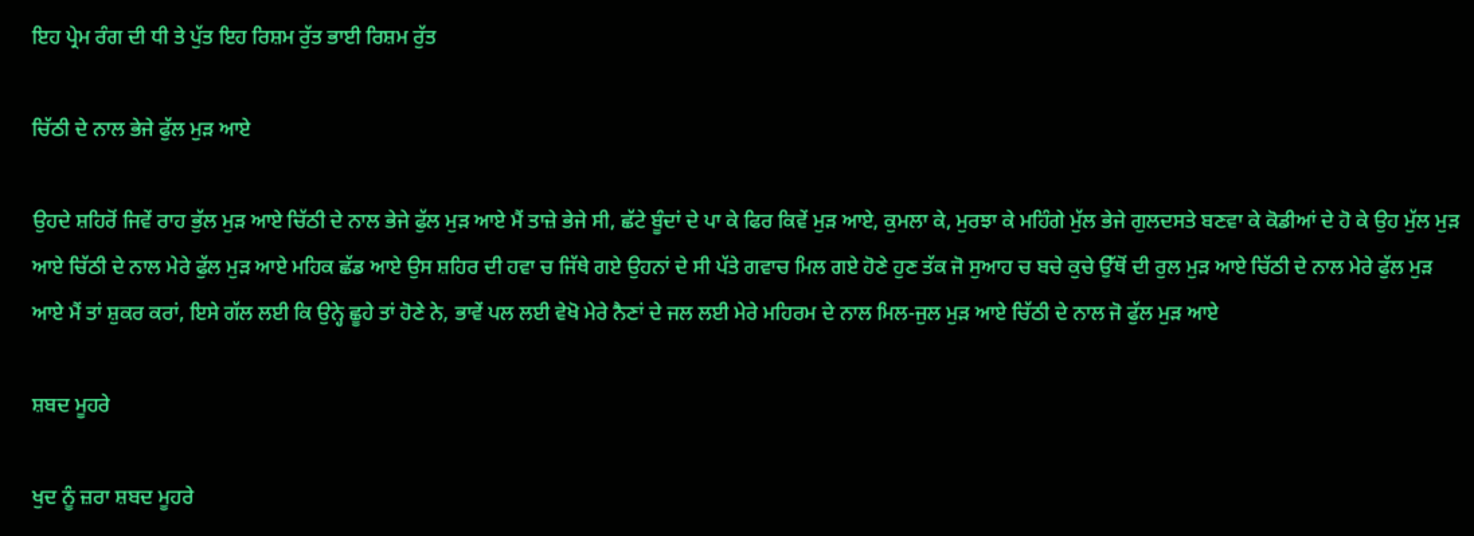ਇਹ ਪ੍ਰੇਮ ਰੰਗ ਦੀ ਧੀ ਤੇ ਪੁੱਤ ਇਹ ਰਿਸ਼ਮ ਰੁੱਤ ਭਾਈ ਰਿਸ਼ਮ ਰੁੱਤ

ਚਿੱਠੀ ਦੇ ਨਾਲ ਭੇਜੇ ਫੁੱਲ ਮੁੜ ਆਏ

ਉਹਦੇ ਸ਼ਹਿਰੋਂ ਜਿਵੇਂ ਰਾਹ ਭੁੱਲ ਮੁੜ ਆਏ ਚਿੱਠੀ ਦੇ ਨਾਲ ਭੇਜੇ ਫੁੱਲ ਮੁੜ ਆਏ ਮੈਂ ਤਾਜ਼ੇ ਭੇਜੇ ਸੀ, ਛੱਟੇ ਬੂੰਦਾਂ ਦੇ ਪਾ ਕੇ ਫਿਰ ਕਿਵੇਂ ਮੁੜ ਆਏ, ਕੁਮਲਾ ਕੇ, ਮੁਰਝਾ ਕੇ ਮਹਿੰਗੇ ਮੁੱਲ ਭੇਜੇ ਗੁਲਦਸਤੇ ਬਣਵਾ ਕੇ ਕੋਡੀਆਂ ਦੇ ਹੋ ਕੇ ਉਹ ਮੁੱਲ ਮੁੜ ਆਏ ਚਿੱਠੀ ਦੇ ਨਾਲ ਮੇਰੇ ਫੁੱਲ ਮੁੜ ਆਏ ਮਹਿਕ ਛੱਡ ਆਏ ਉਸ ਸ਼ਹਿਰ ਦੀ ਹਵਾ ਚ ਜਿੱਥੇ ਗਏ ਉਹਨਾਂ ਦੇ ਸੀ ਪੱਤੇ ਗਵਾਚ ਮਿਲ ਗਏ ਹੋਣੇ ਹੁਣ ਤੱਕ ਜੋ ਸੁਆਹ ਚ ਬਚੇ ਕੁਚੇ ਉੱਥੋਂ ਦੀ ਰੁਲ ਮੁੜ ਆਏ ਚਿੱਠੀ ਦੇ ਨਾਲ ਮੇਰੇ ਫੁੱਲ ਮੁੜ ਆਏ ਮੈਂ ਤਾਂ ਸ਼ੁਕਰ ਕਰਾਂ, ਇਸੇ ਗੱਲ ਲਈ ਕਿ ਉਨ੍ਹੇ ਛੂਹੇ ਤਾਂ ਹੋਣੇ ਨੇ, ਭਾਵੇਂ ਪਲ ਲਈ ਵੇਖੋ ਮੇਰੇ ਨੈਣਾਂ ਦੇ ਜਲ ਲਈ ਮੇਰੇ ਮਹਿਰਮ ਦੇ ਨਾਲ ਮਿਲ-ਜੁਲ ਮੁੜ ਆਏ ਚਿੱਠੀ ਦੇ ਨਾਲ ਜੋ ਫੁੱਲ ਮੁੜ ਆਏ

ਸ਼ਬਦ ਮੂਹਰੇ

ਖੁਦ ਨੂੰ ਜ਼ਰਾ ਸ਼ਬਦ ਮੂਹਰੇ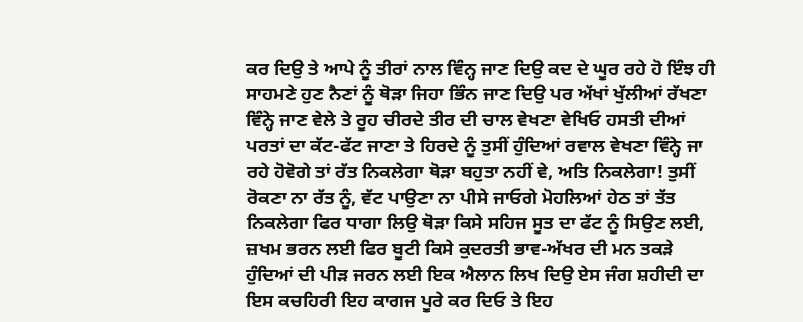ਕਰ ਦਿਉ ਤੇ ਆਪੇ ਨੂੰ ਤੀਰਾਂ ਨਾਲ ਵਿੰਨ੍ਹ ਜਾਣ ਦਿਉ ਕਦ ਦੇ ਘੂਰ ਰਹੇ ਹੋ ਇੰਝ ਹੀ ਸਾਹਮਣੇ ਹੁਣ ਨੈਣਾਂ ਨੂੰ ਥੋੜਾ ਜਿਹਾ ਭਿੰਨ ਜਾਣ ਦਿਉ ਪਰ ਅੱਖਾਂ ਖੁੱਲੀਆਂ ਰੱਖਣਾ ਵਿੰਨ੍ਹੇ ਜਾਣ ਵੇਲੇ ਤੇ ਰੂਹ ਚੀਰਦੇ ਤੀਰ ਦੀ ਚਾਲ ਵੇਖਣਾ ਵੇਖਿਓ ਹਸਤੀ ਦੀਆਂ ਪਰਤਾਂ ਦਾ ਕੱਟ-ਫੱਟ ਜਾਣਾ ਤੇ ਹਿਰਦੇ ਨੂੰ ਤੁਸੀਂ ਹੁੰਦਿਆਂ ਰਵਾਲ ਵੇਖਣਾ ਵਿੰਨ੍ਹੇ ਜਾ ਰਹੇ ਹੋਵੋਗੇ ਤਾਂ ਰੱਤ ਨਿਕਲੇਗਾ ਥੋੜਾ ਬਹੁਤਾ ਨਹੀਂ ਵੇ, ਅਤਿ ਨਿਕਲੇਗਾ! ਤੁਸੀਂ ਰੋਕਣਾ ਨਾ ਰੱਤ ਨੂੰ, ਵੱਟ ਪਾਉਣਾ ਨਾ ਪੀਸੇ ਜਾਓਗੇ ਮੋਹਲਿਆਂ ਹੇਠ ਤਾਂ ਤੱਤ ਨਿਕਲੇਗਾ ਫਿਰ ਧਾਗਾ ਲਿਉ ਥੋੜਾ ਕਿਸੇ ਸਹਿਜ ਸੂਤ ਦਾ ਫੱਟ ਨੂੰ ਸਿਉਣ ਲਈ, ਜ਼ਖਮ ਭਰਨ ਲਈ ਫਿਰ ਬੂਟੀ ਕਿਸੇ ਕੁਦਰਤੀ ਭਾਵ-ਅੱਖਰ ਦੀ ਮਨ ਤਕੜੇ ਹੁੰਦਿਆਂ ਦੀ ਪੀੜ ਜਰਨ ਲਈ ਇਕ ਐਲਾਨ ਲਿਖ ਦਿਉ ਏਸ ਜੰਗ ਸ਼ਹੀਦੀ ਦਾ ਇਸ ਕਚਹਿਰੀ ਇਹ ਕਾਗਜ ਪੂਰੇ ਕਰ ਦਿਓ ਤੇ ਇਹ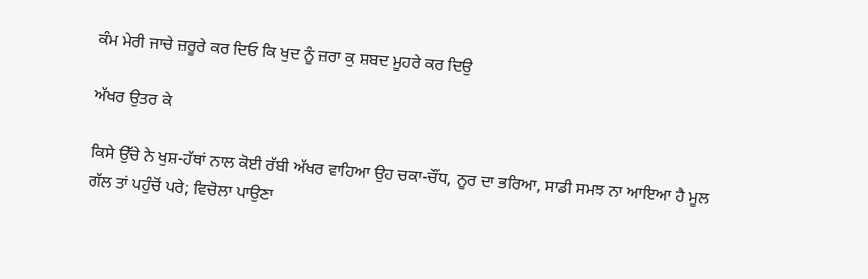ਕੰਮ ਮੇਰੀ ਜਾਚੇ ਜ਼ਰੂਰੇ ਕਰ ਦਿਓ ਕਿ ਖੁਦ ਨੂੰ ਜ਼ਰਾ ਕੁ ਸ਼ਬਦ ਮੂਹਰੇ ਕਰ ਦਿਉ

ਅੱਖਰ ਉਤਰ ਕੇ

ਕਿਸੇ ਉੱਚੇ ਨੇ ਖੁਸ਼-ਹੱਥਾਂ ਨਾਲ ਕੋਈ ਰੱਬੀ ਅੱਖਰ ਵਾਹਿਆ ਉਹ ਚਕਾ-ਚੌਂਧ, ਨੂਰ ਦਾ ਭਰਿਆ, ਸਾਡੀ ਸਮਝ ਨਾ ਆਇਆ ਹੈ ਮੂਲ ਗੱਲ ਤਾਂ ਪਹੁੰਚੋਂ ਪਰੇ; ਵਿਚੋਲਾ ਪਾਉਣਾ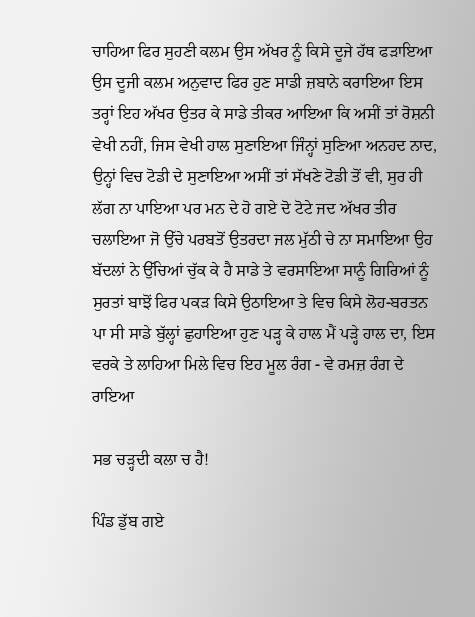ਚਾਹਿਆ ਫਿਰ ਸੁਹਣੀ ਕਲਮ ਉਸ ਅੱਖਰ ਨੂੰ ਕਿਸੇ ਦੂਜੇ ਹੱਥ ਫੜਾਇਆ ਉਸ ਦੂਜੀ ਕਲਮ ਅਨੁਵਾਦ ਫਿਰ ਹੁਣ ਸਾਡੀ ਜ਼ਬਾਨੇ ਕਰਾਇਆ ਇਸ ਤਰ੍ਹਾਂ ਇਹ ਅੱਖਰ ਉਤਰ ਕੇ ਸਾਡੇ ਤੀਕਰ ਆਇਆ ਕਿ ਅਸੀਂ ਤਾਂ ਰੋਸ਼ਨੀ ਵੇਖੀ ਨਹੀਂ, ਜਿਸ ਵੇਖੀ ਹਾਲ ਸੁਣਾਇਆ ਜਿੰਨ੍ਹਾਂ ਸੁਣਿਆ ਅਨਹਦ ਨਾਦ, ਉਨ੍ਹਾਂ ਵਿਚ ਟੋਡੀ ਦੇ ਸੁਣਾਇਆ ਅਸੀਂ ਤਾਂ ਸੱਖਣੇ ਟੋਡੀ ਤੋਂ ਵੀ, ਸੁਰ ਹੀ ਲੱਗ ਨਾ ਪਾਇਆ ਪਰ ਮਨ ਦੇ ਹੋ ਗਏ ਦੋ ਟੋਟੇ ਜਦ ਅੱਖਰ ਤੀਰ ਚਲਾਇਆ ਜੋ ਉੱਚੇ ਪਰਬਤੋਂ ਉਤਰਦਾ ਜਲ ਮੁੱਠੀ ਚੇ ਨਾ ਸਮਾਇਆ ਉਹ ਬੱਦਲਾਂ ਨੇ ਉੱਚਿਆਂ ਚੁੱਕ ਕੇ ਹੈ ਸਾਡੇ ਤੇ ਵਰਸਾਇਆ ਸਾਨੂੰ ਗਿਰਿਆਂ ਨੂੰ ਸੁਰਤਾਂ ਬਾਝੋਂ ਫਿਰ ਪਕੜ ਕਿਸੇ ਉਠਾਇਆ ਤੇ ਵਿਚ ਕਿਸੇ ਲੋਹ-ਬਰਤਨ ਪਾ ਸੀ ਸਾਡੇ ਬੁੱਲ੍ਹਾਂ ਛੁਹਾਇਆ ਹੁਣ ਪੜ੍ਹ ਕੇ ਹਾਲ ਮੈਂ ਪੜ੍ਹੇ ਹਾਲ ਦਾ, ਇਸ ਵਰਕੇ ਤੇ ਲਾਹਿਆ ਮਿਲੇ ਵਿਚ ਇਹ ਮੂਲ ਰੰਗ - ਵੇ ਰਮਜ਼ ਰੰਗ ਦੇ ਰਾਇਆ

ਸਭ ਚੜ੍ਹਦੀ ਕਲਾ ਚ ਹੈ!

ਪਿੰਡ ਡੁੱਬ ਗਏ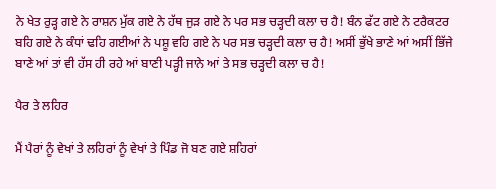ਨੇ ਖੇਤ ਰੁੜ੍ਹ ਗਏ ਨੇ ਰਾਸ਼ਨ ਮੁੱਕ ਗਏ ਨੇ ਹੱਥ ਜੁੜ ਗਏ ਨੇ ਪਰ ਸਭ ਚੜ੍ਹਦੀ ਕਲਾ ਚ ਹੈ! ਬੰਨ ਫੱਟ ਗਏ ਨੇ ਟਰੈਕਟਰ ਬਹਿ ਗਏ ਨੇ ਕੰਧਾਂ ਢਹਿ ਗਈਆਂ ਨੇ ਪਸ਼ੂ ਵਹਿ ਗਏ ਨੇ ਪਰ ਸਭ ਚੜ੍ਹਦੀ ਕਲਾ ਚ ਹੈ! ਅਸੀਂ ਭੁੱਖੇ ਭਾਣੇ ਆਂ ਅਸੀਂ ਭਿੱਜੇ ਬਾਣੇ ਆਂ ਤਾਂ ਵੀ ਹੱਸ ਹੀ ਰਹੇ ਆਂ ਬਾਣੀ ਪੜ੍ਹੀ ਜਾਨੇ ਆਂ ਤੇ ਸਭ ਚੜ੍ਹਦੀ ਕਲਾ ਚ ਹੈ!

ਪੈਰ ਤੇ ਲਹਿਰ

ਮੈਂ ਪੈਰਾਂ ਨੂੰ ਵੇਖਾਂ ਤੇ ਲਹਿਰਾਂ ਨੂੰ ਵੇਖਾਂ ਤੇ ਪਿੰਡ ਜੋ ਬਣ ਗਏ ਸ਼ਹਿਰਾਂ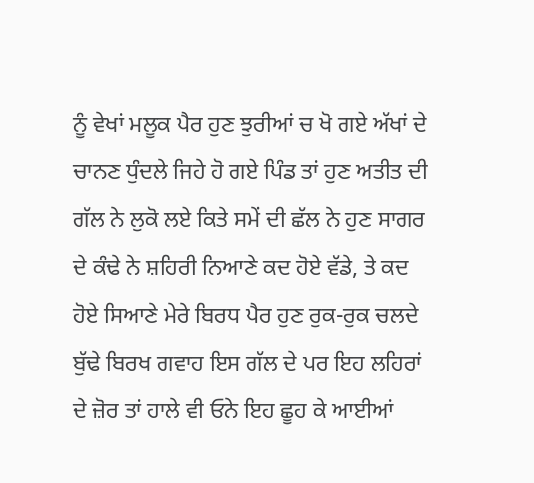ਨੂੰ ਵੇਖਾਂ ਮਲੂਕ ਪੈਰ ਹੁਣ ਝੁਰੀਆਂ ਚ ਖੋ ਗਏ ਅੱਖਾਂ ਦੇ ਚਾਨਣ ਧੁੰਦਲੇ ਜਿਹੇ ਹੋ ਗਏ ਪਿੰਡ ਤਾਂ ਹੁਣ ਅਤੀਤ ਦੀ ਗੱਲ ਨੇ ਲੁਕੋ ਲਏ ਕਿਤੇ ਸਮੇਂ ਦੀ ਛੱਲ ਨੇ ਹੁਣ ਸਾਗਰ ਦੇ ਕੰਢੇ ਨੇ ਸ਼ਹਿਰੀ ਨਿਆਣੇ ਕਦ ਹੋਏ ਵੱਡੇ, ਤੇ ਕਦ ਹੋਏ ਸਿਆਣੇ ਮੇਰੇ ਬਿਰਧ ਪੈਰ ਹੁਣ ਰੁਕ-ਰੁਕ ਚਲਦੇ ਬੁੱਢੇ ਬਿਰਖ ਗਵਾਹ ਇਸ ਗੱਲ ਦੇ ਪਰ ਇਹ ਲਹਿਰਾਂ ਦੇ ਜ਼ੋਰ ਤਾਂ ਹਾਲੇ ਵੀ ਓਨੇ ਇਹ ਛੂਹ ਕੇ ਆਈਆਂ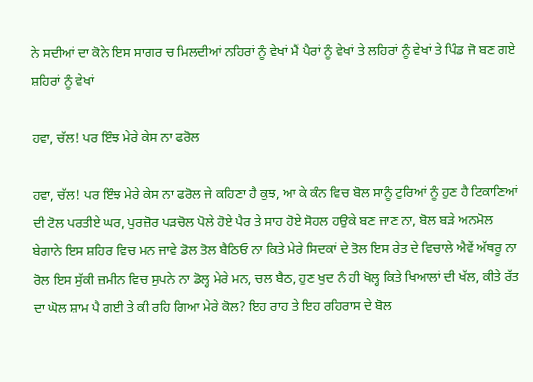ਨੇ ਸਦੀਆਂ ਦਾ ਕੋਨੇ ਇਸ ਸਾਗਰ ਚ ਮਿਲਦੀਆਂ ਨਹਿਰਾਂ ਨੂੰ ਵੇਖਾਂ ਮੈਂ ਪੈਰਾਂ ਨੂੰ ਵੇਖਾਂ ਤੇ ਲਹਿਰਾਂ ਨੂੰ ਵੇਖਾਂ ਤੇ ਪਿੰਡ ਜੋ ਬਣ ਗਏ ਸ਼ਹਿਰਾਂ ਨੂੰ ਵੇਖਾਂ

ਹਵਾ, ਚੱਲ! ਪਰ ਇੰਝ ਮੇਰੇ ਕੇਸ ਨਾ ਫਰੋਲ

ਹਵਾ, ਚੱਲ! ਪਰ ਇੰਝ ਮੇਰੇ ਕੇਸ ਨਾ ਫਰੋਲ ਜੇ ਕਹਿਣਾ ਹੈ ਕੁਝ, ਆ ਕੇ ਕੰਨ ਵਿਚ ਬੋਲ ਸਾਨੂੰ ਟੁਰਿਆਂ ਨੂੰ ਹੁਣ ਹੈ ਟਿਕਾਣਿਆਂ ਦੀ ਟੋਲ ਪਰਤੀਏ ਘਰ, ਪੁਰਜ਼ੋਰ ਪੜਚੋਲ ਪੋਲੇ ਹੋਏ ਪੈਰ ਤੇ ਸਾਹ ਹੋਏ ਸੋਹਲ ਹਉਕੇ ਬਣ ਜਾਣ ਨਾ, ਬੋਲ ਬੜੇ ਅਨਮੋਲ ਬੇਗਾਨੇ ਇਸ ਸ਼ਹਿਰ ਵਿਚ ਮਨ ਜਾਵੇ ਡੋਲ ਤੋਲ ਬੈਠਿਓ ਨਾ ਕਿਤੇ ਮੇਰੇ ਸਿਦਕਾਂ ਦੇ ਤੋਲ ਇਸ ਰੇਤ ਦੇ ਵਿਚਾਲੇ ਐਵੇਂ ਅੱਥਰੂ ਨਾ ਰੋਲ ਇਸ ਸੁੱਕੀ ਜ਼ਮੀਨ ਵਿਚ ਸੁਪਨੇ ਨਾ ਡੋਲ੍ਹ ਮੇਰੇ ਮਨ, ਚਲ ਬੈਠ, ਹੁਣ ਖੁਦ ਨੰ ਹੀ ਖੋਲ੍ਹ ਕਿਤੇ ਖਿਆਲਾਂ ਦੀ ਖੱਲ, ਕੀਤੇ ਰੱਤ ਦਾ ਘੋਲ ਸ਼ਾਮ ਪੈ ਗਈ ਤੇ ਕੀ ਰਹਿ ਗਿਆ ਮੇਰੇ ਕੋਲ? ਇਹ ਰਾਹ ਤੇ ਇਹ ਰਹਿਰਾਸ ਦੇ ਬੋਲ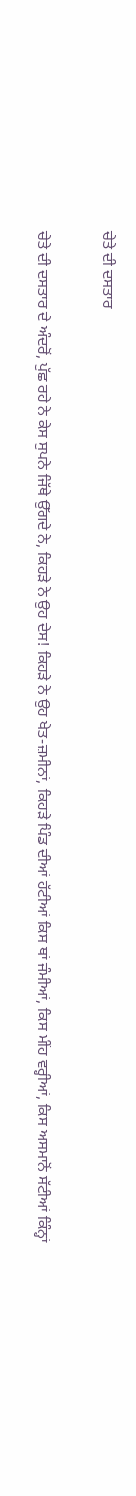ਚੇਤੇ ਦੀ ਦਸਤਾਰ

ਚੇਤੇ ਦੀ ਦਸਤਾਰ ਦੇ ਅੰਦਰੋਂ, ਪੁੱਛ ਰਹੇ ਨੇ ਕੇਸ ਸੁਪਨੇ ਜਿੱਥੇ ਉੱਗਦੇ ਨੇ, ਕਿਹੜੇ ਨੇ ਉਹ ਦੇਸ! ਕਿਹੜੇ ਨੇ ਉਹ ਖੇਤ-ਜ਼ਮੀਨਾਂ, ਕਿਹੜੇ ਪਿੰਡ ਦੀਆਂ ਹੱਟੀਆਂ ਕਿਸ ਥਾਂ ਜੰਮੀਆਂ, ਕਿਸ ਮੀਂਹ ਵਰ੍ਹੀਆਂ, ਕਿਸ ਅਸਮਾਨੋਂ ਸੱਟੀਆਂ ਕਿੰਨ੍ਹਾਂ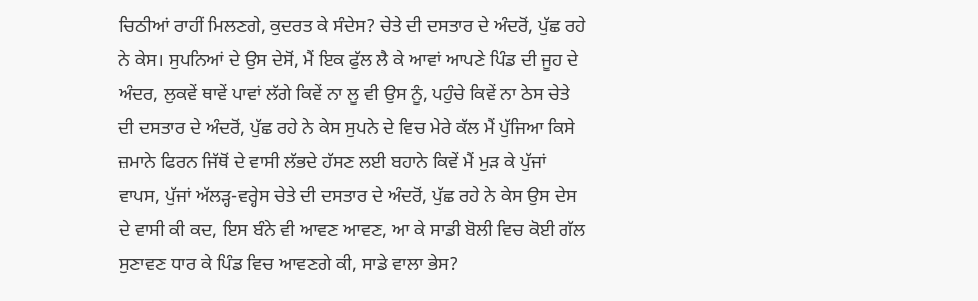ਚਿਠੀਆਂ ਰਾਹੀਂ ਮਿਲਣਗੇ, ਕੁਦਰਤ ਕੇ ਸੰਦੇਸ? ਚੇਤੇ ਦੀ ਦਸਤਾਰ ਦੇ ਅੰਦਰੋਂ, ਪੁੱਛ ਰਹੇ ਨੇ ਕੇਸ। ਸੁਪਨਿਆਂ ਦੇ ਉਸ ਦੇਸੋਂ, ਮੈਂ ਇਕ ਫੁੱਲ ਲੈ ਕੇ ਆਵਾਂ ਆਪਣੇ ਪਿੰਡ ਦੀ ਜੂਹ ਦੇ ਅੰਦਰ, ਲੁਕਵੇਂ ਥਾਵੇਂ ਪਾਵਾਂ ਲੱਗੇ ਕਿਵੇਂ ਨਾ ਲੂ ਵੀ ਉਸ ਨੂੰ, ਪਹੁੰਚੇ ਕਿਵੇਂ ਨਾ ਠੇਸ ਚੇਤੇ ਦੀ ਦਸਤਾਰ ਦੇ ਅੰਦਰੋਂ, ਪੁੱਛ ਰਹੇ ਨੇ ਕੇਸ ਸੁਪਨੇ ਦੇ ਵਿਚ ਮੇਰੇ ਕੱਲ ਮੈਂ ਪੁੱਜਿਆ ਕਿਸੇ ਜ਼ਮਾਨੇ ਫਿਰਨ ਜਿੱਥੋਂ ਦੇ ਵਾਸੀ ਲੱਭਦੇ ਹੱਸਣ ਲਈ ਬਹਾਨੇ ਕਿਵੇਂ ਮੈਂ ਮੁੜ ਕੇ ਪੁੱਜਾਂ ਵਾਪਸ, ਪੁੱਜਾਂ ਅੱਲੜ੍ਹ-ਵਰ੍ਹੇਸ ਚੇਤੇ ਦੀ ਦਸਤਾਰ ਦੇ ਅੰਦਰੋਂ, ਪੁੱਛ ਰਹੇ ਨੇ ਕੇਸ ਉਸ ਦੇਸ ਦੇ ਵਾਸੀ ਕੀ ਕਦ, ਇਸ ਬੰਨੇ ਵੀ ਆਵਣ ਆਵਣ, ਆ ਕੇ ਸਾਡੀ ਬੋਲੀ ਵਿਚ ਕੋਈ ਗੱਲ ਸੁਣਾਵਣ ਧਾਰ ਕੇ ਪਿੰਡ ਵਿਚ ਆਵਣਗੇ ਕੀ, ਸਾਡੇ ਵਾਲਾ ਭੇਸ?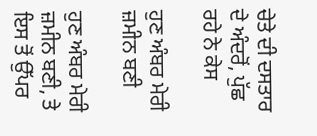ਚੇਤੇ ਦੀ ਦਸਤਾਰ ਦੇ ਅੰਦਰੋਂ, ਪੁੱਛ ਰਹੇ ਨੇ ਕੇਸ

ਹੁਣ ਅੰਬਰ ਮੇਰੀ ਜ਼ਮੀਨ ਬਣੀ

ਹੁਣ ਅੰਬਰ ਮੇਰੀ ਜ਼ਮੀਨ ਬਣੀ, ਤੇ ਇਸ ਤੋਂ ਉੱਪਰ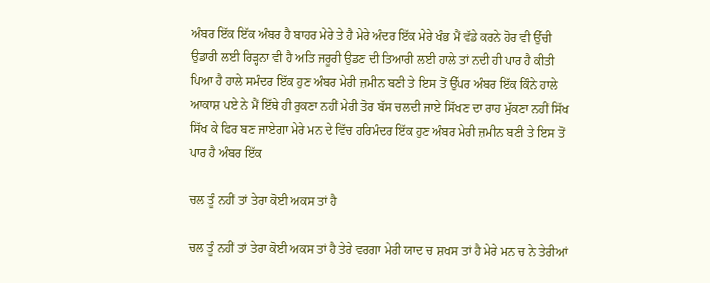ਅੰਬਰ ਇੱਕ ਇੱਕ ਅੰਬਰ ਹੈ ਬਾਹਰ ਮੇਰੇ ਤੇ ਹੈ ਮੇਰੇ ਅੰਦਰ ਇੱਕ ਮੇਰੇ ਖੰਭ ਮੈਂ ਵੱਡੇ ਕਰਨੇ ਹੋਰ ਵੀ ਉੱਚੀ ਉਡਾਰੀ ਲਈ ਰਿੜ੍ਹਨਾ ਵੀ ਹੈ ਅਤਿ ਜਰੂਰੀ ਉਡਣ ਦੀ ਤਿਆਰੀ ਲਈ ਹਾਲੇ ਤਾਂ ਨਦੀ ਹੀ ਪਾਰ ਹੈ ਕੀਤੀ ਪਿਆ ਹੈ ਹਾਲੇ ਸਮੰਦਰ ਇੱਕ ਹੁਣ ਅੰਬਰ ਮੇਰੀ ਜ਼ਮੀਨ ਬਣੀ ਤੇ ਇਸ ਤੋਂ ਉੱਪਰ ਅੰਬਰ ਇੱਕ ਕਿੰਨੇ ਹਾਲੇ ਆਕਾਸ਼ ਪਏ ਨੇ ਮੈਂ ਇੱਥੇ ਹੀ ਰੁਕਣਾ ਨਹੀਂ ਮੇਰੀ ਤੋਰ ਬੱਸ ਚਲਦੀ ਜਾਏ ਸਿੱਖਣ ਦਾ ਰਾਹ ਮੁੱਕਣਾ ਨਹੀਂ ਸਿੱਖ ਸਿੱਖ ਕੇ ਫਿਰ ਬਣ ਜਾਏਗਾ ਮੇਰੇ ਮਨ ਦੇ ਵਿੱਚ ਹਰਿਮੰਦਰ ਇੱਕ ਹੁਣ ਅੰਬਰ ਮੇਰੀ ਜ਼ਮੀਨ ਬਣੀ ਤੇ ਇਸ ਤੋਂ ਪਾਰ ਹੈ ਅੰਬਰ ਇੱਕ

ਚਲ ਤੂੰ ਨਹੀਂ ਤਾਂ ਤੇਰਾ ਕੋਈ ਅਕਸ ਤਾਂ ਹੈ

ਚਲ ਤੂੰ ਨਹੀਂ ਤਾਂ ਤੇਰਾ ਕੋਈ ਅਕਸ ਤਾਂ ਹੈ ਤੇਰੇ ਵਰਗਾ ਮੇਰੀ ਯਾਦ ਚ ਸ਼ਖਸ ਤਾਂ ਹੈ ਮੇਰੇ ਮਨ ਚ ਨੇ ਤੇਰੀਆਂ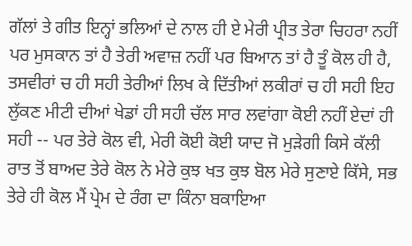ਗੱਲਾਂ ਤੇ ਗੀਤ ਇਨ੍ਹਾਂ ਭਲਿਆਂ ਦੇ ਨਾਲ ਹੀ ਏ ਮੇਰੀ ਪ੍ਰੀਤ ਤੇਰਾ ਚਿਹਰਾ ਨਹੀਂ ਪਰ ਮੁਸਕਾਨ ਤਾਂ ਹੈ ਤੇਰੀ ਅਵਾਜ਼ ਨਹੀਂ ਪਰ ਬਿਆਨ ਤਾਂ ਹੈ ਤੂੰ ਕੋਲ ਹੀ ਹੈ, ਤਸਵੀਰਾਂ ਚ ਹੀ ਸਹੀ ਤੇਰੀਆਂ ਲਿਖ ਕੇ ਦਿੱਤੀਆਂ ਲਕੀਰਾਂ ਚ ਹੀ ਸਹੀ ਇਹ ਲੁੱਕਣ ਮੀਟੀ ਦੀਆਂ ਖੇਡਾਂ ਹੀ ਸਹੀ ਚੱਲ ਸਾਰ ਲਵਾਂਗਾ ਕੋਈ ਨਹੀਂ ਏਦਾਂ ਹੀ ਸਹੀ -- ਪਰ ਤੇਰੇ ਕੋਲ ਵੀ, ਮੇਰੀ ਕੋਈ ਕੋਈ ਯਾਦ ਜੋ ਮੁੜੇਗੀ ਕਿਸੇ ਕੱਲੀ ਰਾਤ ਤੋਂ ਬਾਅਦ ਤੇਰੇ ਕੋਲ ਨੇ ਮੇਰੇ ਕੁਝ ਖਤ ਕੁਝ ਬੋਲ ਮੇਰੇ ਸੁਣਾਏ ਕਿੱਸੇ, ਸਭ ਤੇਰੇ ਹੀ ਕੋਲ ਮੈਂ ਪ੍ਰੇਮ ਦੇ ਰੰਗ ਦਾ ਕਿੰਨਾ ਬਕਾਇਆ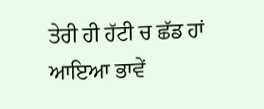ਤੇਰੀ ਹੀ ਹੱਟੀ ਚ ਛੱਡ ਹਾਂ ਆਇਆ ਭਾਵੇਂ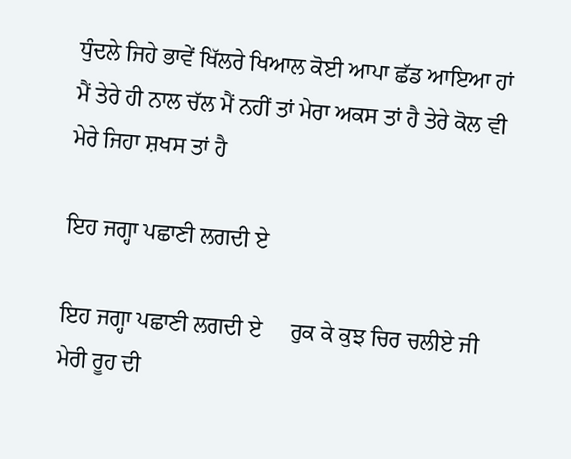ਧੁੰਦਲੇ ਜਿਹੇ ਭਾਵੇਂ ਖਿੱਲਰੇ ਖਿਆਲ ਕੋਈ ਆਪਾ ਛੱਡ ਆਇਆ ਹਾਂ ਮੈਂ ਤੇਰੇ ਹੀ ਨਾਲ ਚੱਲ ਮੈਂ ਨਹੀਂ ਤਾਂ ਮੇਰਾ ਅਕਸ ਤਾਂ ਹੈ ਤੇਰੇ ਕੋਲ ਵੀ ਮੇਰੇ ਜਿਹਾ ਸ਼ਖਸ ਤਾਂ ਹੈ

ਇਹ ਜਗ੍ਹਾ ਪਛਾਣੀ ਲਗਦੀ ਏ

ਇਹ ਜਗ੍ਹਾ ਪਛਾਣੀ ਲਗਦੀ ਏ     ਰੁਕ ਕੇ ਕੁਝ ਚਿਰ ਚਲੀਏ ਜੀ ਮੇਰੀ ਰੂਹ ਦੀ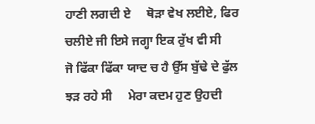ਹਾਣੀ ਲਗਦੀ ਏ     ਥੋੜਾ ਵੇਖ ਲਈਏ, ਫਿਰ ਚਲੀਏ ਜੀ ਇਸੇ ਜਗ੍ਹਾ ਇਕ ਰੁੱਖ ਵੀ ਸੀ     ਜੋ ਫਿੱਕਾ ਫਿੱਕਾ ਯਾਦ ਚ ਹੈ ਉੱਸ ਬੁੱਢੇ ਦੇ ਫੁੱਲ ਝੜ ਰਹੇ ਸੀ     ਮੇਰਾ ਕਦਮ ਹੁਣ ਉਹਦੀ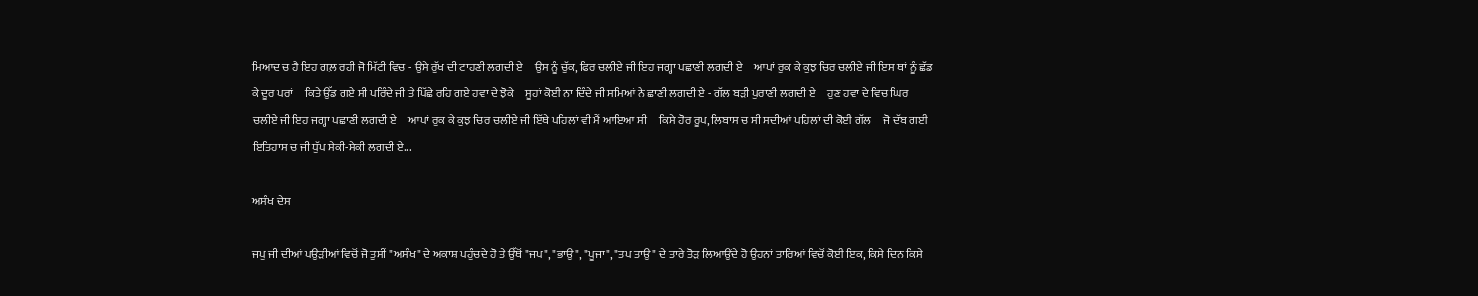ਮਿਆਦ ਚ ਹੈ ਇਹ ਗਲ਼ ਰਹੀ ਜੋ ਮਿੱਟੀ ਵਿਚ - ਉਸੇ ਰੁੱਖ ਦੀ ਟਾਹਣੀ ਲਗਦੀ ਏ     ਉਸ ਨੂੰ ਚੁੱਕ, ਫਿਰ ਚਲੀਏ ਜੀ ਇਹ ਜਗ੍ਹਾ ਪਛਾਣੀ ਲਗਦੀ ਏ     ਆਪਾਂ ਰੁਕ ਕੇ ਕੁਝ ਚਿਰ ਚਲੀਏ ਜੀ ਇਸ ਥਾਂ ਨੂੰ ਛੱਡ ਕੇ ਦੂਰ ਪਰਾਂ     ਕਿਤੇ ਉੱਡ ਗਏ ਸੀ ਪਰਿੰਦੇ ਜੀ ਤੇ ਪਿੱਛੇ ਰਹਿ ਗਏ ਹਵਾ ਦੇ ਝੋਕੇ     ਸੂਹਾਂ ਕੋਈ ਨਾ ਦਿੰਦੇ ਜੀ ਸਮਿਆਂ ਨੇ ਛਾਣੀ ਲਗਦੀ ਏ - ਗੱਲ ਬੜੀ ਪੁਰਾਣੀ ਲਗਦੀ ਏ     ਹੁਣ ਹਵਾ ਦੇ ਵਿਚ ਘਿਰ ਚਲੀਏ ਜੀ ਇਹ ਜਗ੍ਹਾ ਪਛਾਣੀ ਲਗਦੀ ਏ     ਆਪਾਂ ਰੁਕ ਕੇ ਕੁਝ ਚਿਰ ਚਲੀਏ ਜੀ ਇੱਥੇ ਪਹਿਲਾਂ ਵੀ ਮੈਂ ਆਇਆ ਸੀ     ਕਿਸੇ ਹੋਰ ਰੂਪ, ਲਿਬਾਸ ਚ ਸੀ ਸਦੀਆਂ ਪਹਿਲਾਂ ਦੀ ਕੋਈ ਗੱਲ     ਜੋ ਦੱਬ ਗਈ ਇਤਿਹਾਸ ਚ ਜੀ ਧੁੱਪ ਸੇਕੀ-ਸੇਕੀ ਲਗਦੀ ਏ...

ਅਸੰਖ ਦੇਸ

ਜਪੁ ਜੀ ਦੀਆਂ ਪਉੜੀਆਂ ਵਿਚੋਂ ਜੋ ਤੁਸੀਂ "ਅਸੰਖ" ਦੇ ਅਕਾਸ਼ ਪਹੁੰਚਦੇ ਹੋ ਤੇ ਉੱਥੋਂ "ਜਪ", "ਭਾਉ", "ਪੂਜਾ", "ਤਪ ਤਾਉ" ਦੇ ਤਾਰੇ ਤੋੜ ਲਿਆਉਂਦੇ ਹੋ ਉਹਨਾਂ ਤਾਰਿਆਂ ਵਿਚੋਂ ਕੋਈ ਇਕ, ਕਿਸੇ ਦਿਨ ਕਿਸੇ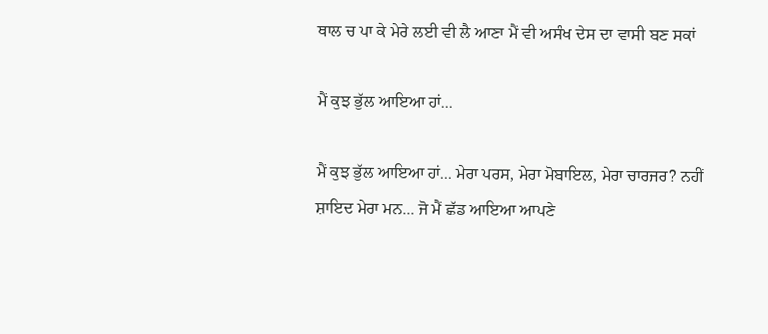ਥਾਲ ਚ ਪਾ ਕੇ ਮੇਰੇ ਲਈ ਵੀ ਲੈ ਆਣਾ ਮੈਂ ਵੀ ਅਸੰਖ ਦੇਸ ਦਾ ਵਾਸੀ ਬਣ ਸਕਾਂ

ਮੈਂ ਕੁਝ ਭੁੱਲ ਆਇਆ ਹਾਂ...

ਮੈਂ ਕੁਝ ਭੁੱਲ ਆਇਆ ਹਾਂ... ਮੇਰਾ ਪਰਸ, ਮੇਰਾ ਮੋਬਾਇਲ, ਮੇਰਾ ਚਾਰਜਰ? ਨਹੀਂ ਸ਼ਾਇਦ ਮੇਰਾ ਮਨ... ਜੋ ਮੈਂ ਛੱਡ ਆਇਆ ਆਪਣੇ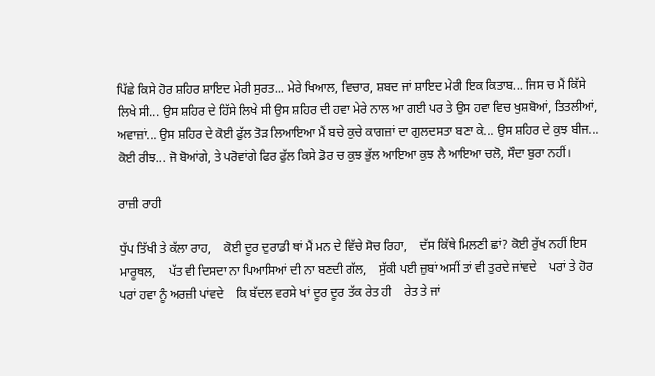ਪਿੱਛੇ ਕਿਸੇ ਹੋਰ ਸ਼ਹਿਰ ਸ਼ਾਇਦ ਮੇਰੀ ਸੁਰਤ... ਮੇਰੇ ਖਿਆਲ, ਵਿਚਾਰ, ਸ਼ਬਦ ਜਾਂ ਸ਼ਾਇਦ ਮੇਰੀ ਇਕ ਕਿਤਾਬ... ਜਿਸ ਚ ਮੈਂ ਕਿੱਸੇ ਲਿਖੇ ਸੀ... ਉਸ ਸ਼ਹਿਰ ਦੇ ਹਿੱਸੇ ਲਿਖੇ ਸੀ ਉਸ ਸ਼ਹਿਰ ਦੀ ਹਵਾ ਮੇਰੇ ਨਾਲ ਆ ਗਈ ਪਰ ਤੇ ਉਸ ਹਵਾ ਵਿਚ ਖੁਸ਼ਬੋਆਂ, ਤਿਤਲੀਆਂ, ਅਵਾਜ਼ਾਂ... ਉਸ ਸ਼ਹਿਰ ਦੇ ਕੋਈ ਫੁੱਲ ਤੋੜ ਲਿਆਇਆ ਮੈਂ ਬਚੇ ਕੁਚੇ ਕਾਗਜ਼ਾਂ ਦਾ ਗੁਲਦਸਤਾ ਬਣਾ ਕੇ... ਉਸ ਸ਼ਹਿਰ ਦੇ ਕੁਝ ਬੀਜ... ਕੋਈ ਰੀਝ... ਜੋ ਬੋਆਂਗੇ, ਤੇ ਪਰੋਵਾਂਗੇ ਫਿਰ ਫੁੱਲ ਕਿਸੇ ਡੋਰ ਚ ਕੁਝ ਭੁੱਲ ਆਇਆ ਕੁਝ ਲੈ ਆਇਆ ਚਲੋ, ਸੌਦਾ ਬੁਰਾ ਨਹੀਂ।

ਰਾਜ਼ੀ ਰਾਹੀ

ਧੁੱਪ ਤਿੱਖੀ ਤੇ ਕੱਲਾ ਰਾਹ,    ਕੋਈ ਦੂਰ ਦੁਰਾਡੀ ਥਾਂ ਮੈਂ ਮਨ ਦੇ ਵਿੱਚੇ ਸੋਚ ਰਿਹਾ,    ਦੱਸ ਕਿੱਥੇ ਮਿਲਣੀ ਛਾਂ? ਕੋਈ ਰੁੱਖ ਨਹੀਂ ਇਸ ਮਾਰੂਥਲ,    ਪੱਤ ਵੀ ਦਿਸਦਾ ਨਾ ਪਿਆਸਿਆਂ ਦੀ ਨਾ ਬਣਦੀ ਗੱਲ,    ਸੁੱਕੀ ਪਈ ਜ਼ੁਬਾਂ ਅਸੀਂ ਤਾਂ ਵੀ ਤੁਰਦੇ ਜਾਂਵਦੇ    ਪਰਾਂ ਤੇ ਹੋਰ ਪਰਾਂ ਹਵਾ ਨੂੰ ਅਰਜ਼ੀ ਪਾਂਵਦੇ    ਕਿ ਬੱਦਲ ਵਰਸੇ ਖਾਂ ਦੂਰ ਦੂਰ ਤੱਕ ਰੇਤ ਹੀ    ਰੇਤ ਤੇ ਜਾਂ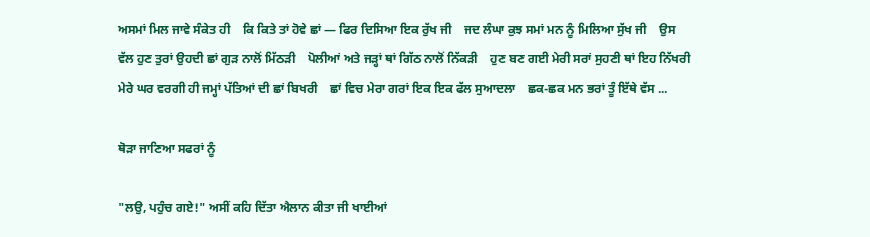ਅਸਮਾਂ ਮਿਲ ਜਾਵੇ ਸੰਕੇਤ ਹੀ    ਕਿ ਕਿਤੇ ਤਾਂ ਹੋਵੇ ਛਾਂ — ਫਿਰ ਦਿਸਿਆ ਇਕ ਰੁੱਖ ਜੀ    ਜਦ ਲੰਘਾ ਕੁਝ ਸਮਾਂ ਮਨ ਨੂੰ ਮਿਲਿਆ ਸੁੱਖ ਜੀ    ਉਸ ਵੱਲ ਹੁਣ ਤੁਰਾਂ ਉਹਦੀ ਛਾਂ ਗੁੜ ਨਾਲੋਂ ਮਿੱਠੜੀ    ਪੋਲੀਆਂ ਅਤੇ ਜੜ੍ਹਾਂ ਥਾਂ ਗਿੱਠ ਨਾਲੋਂ ਨਿੱਕੜੀ    ਹੁਣ ਬਣ ਗਈ ਮੇਰੀ ਸਰਾਂ ਸੁਹਣੀ ਥਾਂ ਇਹ ਨਿੱਖਰੀ    ਮੇਰੇ ਘਰ ਵਰਗੀ ਹੀ ਜਮ੍ਹਾਂ ਪੱਤਿਆਂ ਦੀ ਛਾਂ ਬਿਖਰੀ    ਛਾਂ ਵਿਚ ਮੇਰਾ ਗਰਾਂ ਇਕ ਇਕ ਫੱਲ ਸੁਆਦਲਾ    ਛਕ-ਛਕ ਮਨ ਭਰਾਂ ਤੂੰ ਇੱਥੇ ਵੱਸ ...

ਥੋੜਾ ਜਾਣਿਆ ਸਫਰਾਂ ਨੂੰ

"ਲਉ, ਪਹੁੰਚ ਗਏ!" ਅਸੀਂ ਕਹਿ ਦਿੱਤਾ ਐਲਾਨ ਕੀਤਾ ਜੀ ਖਾਈਆਂ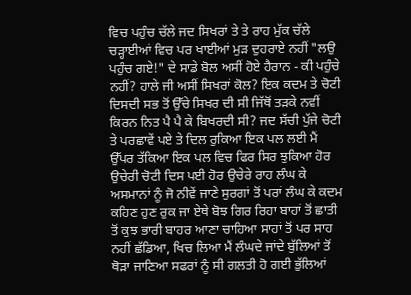ਵਿਚ ਪਹੁੰਚ ਚੱਲੇ ਜਦ ਸਿਖਰਾਂ ਤੇ ਤੇ ਰਾਹ ਮੁੱਕ ਚੱਲੇ ਚੜ੍ਹਾਈਆਂ ਵਿਚ ਪਰ ਖਾਈਆਂ ਮੁੜ ਦੁਹਰਾਏ ਨਹੀਂ "ਲਉ ਪਹੁੰਚ ਗਏ!" ਦੇ ਸਾਡੇ ਬੋਲ ਅਸੀਂ ਹੋਏ ਹੈਰਾਨ - ਕੀ ਪਹੁੰਚੇ ਨਹੀਂ? ਹਾਲੇ ਜੀ ਅਸੀਂ ਸਿਖਰਾਂ ਕੋਲ? ਇਕ ਕਦਮ ਤੇ ਚੋਟੀ ਦਿਸਦੀ ਸਭ ਤੋਂ ਉੱਚੇ ਸਿਖਰ ਦੀ ਸੀ ਜਿੱਥੋਂ ਤੜਕੇ ਨਵੀਂ ਕਿਰਨ ਨਿਤ ਪੈ ਪੈ ਕੇ ਬਿਖਰਦੀ ਸੀ? ਜਦ ਸੱਚੀ ਪੁੱਜੇ ਚੋਟੀ ਤੇ ਪਰਛਾਵੇਂ ਪਏ ਤੇ ਦਿਲ ਰੁਕਿਆ ਇਕ ਪਲ ਲਈ ਮੈਂ ਉੱਪਰ ਤੱਕਿਆ ਇਕ ਪਲ ਵਿਚ ਫਿਰ ਸਿਰ ਝੁਕਿਆ ਹੋਰ ਉਚੇਰੀ ਚੋਟੀ ਦਿਸ ਪਈ ਹੋਰ ਉਚੇਰੇ ਰਾਹ ਲੰਘ ਕੇ ਅਸਮਾਨਾਂ ਨੂੰ ਜੋ ਨੀਵੇਂ ਜਾਣੇ ਸੁਰਗਾਂ ਤੋਂ ਪਰਾਂ ਲੰਘ ਕੇ ਕਦਮ ਕਹਿਣ ਹੁਣ ਰੁਕ ਜਾ ਏਥੇ ਬੋਝ ਗਿਰ ਰਿਹਾ ਬਾਹਾਂ ਤੋਂ ਛਾਤੀ ਤੋਂ ਕੁਝ ਭਾਰੀ ਬਾਹਰ ਆਣਾ ਚਾਹਿਆ ਸਾਹਾਂ ਤੋਂ ਪਰ ਸਾਹ ਨਹੀਂ ਛੱਡਿਆ, ਖਿਚ ਲਿਆ ਮੈਂ ਲੰਘਦੇ ਜਾਂਦੇ ਬੁੱਲਿਆਂ ਤੋਂ ਥੋੜਾ ਜਾਣਿਆ ਸਫਰਾਂ ਨੂੰ ਸੀ ਗਲਤੀ ਹੋ ਗਈ ਭੁੱਲਿਆਂ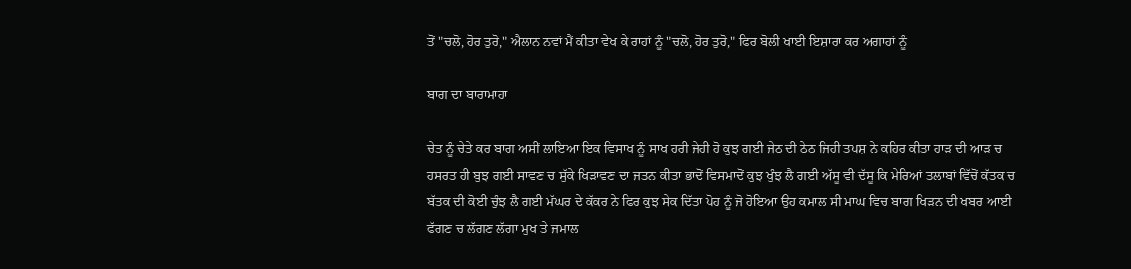ਤੋਂ "ਚਲੋ, ਹੋਰ ਤੁਰੋ," ਐਲਾਨ ਨਵਾਂ ਮੈਂ ਕੀਤਾ ਵੇਖ ਕੇ ਰਾਹਾਂ ਨੂੰ "ਚਲੋ, ਹੋਰ ਤੁਰੋ," ਫਿਰ ਬੋਲੀ ਖਾਈ ਇਸ਼ਾਰਾ ਕਰ ਅਗਾਹਾਂ ਨੂੰ

ਬਾਗ ਦਾ ਬਾਰਾਮਾਹਾ

ਚੇਤ ਨੂੰ ਚੇਤੇ ਕਰ ਬਾਗ ਅਸੀਂ ਲਾਇਆ ਇਕ ਵਿਸਾਖ ਨੂੰ ਸਾਖ ਹਰੀ ਜੇਹੀ ਹੋ ਕੁਝ ਗਈ ਜੇਠ ਦੀ ਠੇਠ ਜਿਹੀ ਤਪਸ਼ ਨੇ ਕਹਿਰ ਕੀਤਾ ਹਾੜ ਦੀ ਆੜ ਚ ਹਸਰਤ ਹੀ ਬੁਝ ਗਈ ਸਾਵਣ ਚ ਸੁੱਕੇ ਖਿੜਾਵਣ ਦਾ ਜਤਨ ਕੀਤਾ ਭਾਦੋਂ ਵਿਸਮਾਦੋਂ ਕੁਝ ਖੁੰਝ ਲੈ ਗਈ ਅੱਸੂ ਵੀ ਦੱਸੂ ਕਿ ਮੇਰਿਆਂ ਤਲਾਬਾਂ ਵਿੱਚੋਂ ਕੱਤਕ ਚ ਬੱਤਕ ਦੀ ਕੋਈ ਚੁੰਝ ਲੈ ਗਈ ਮੱਘਰ ਦੇ ਕੱਕਰ ਨੇ ਫਿਰ ਕੁਝ ਸੇਕ ਦਿੱਤਾ ਪੋਹ ਨੂੰ ਜੋ ਹੋਇਆ ਉਹ ਕਮਾਲ ਸੀ ਮਾਘ ਵਿਚ ਬਾਗ ਖਿੜਨ ਦੀ ਖਬਰ ਆਈ ਫੱਗਣ ਚ ਲੱਗਣ ਲੱਗਾ ਮੁਖ ਤੇ ਜਮਾਲ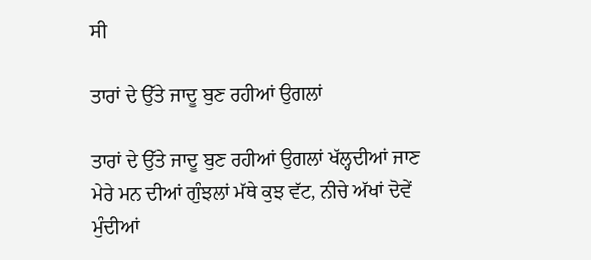ਸੀ

ਤਾਰਾਂ ਦੇ ਉੱਤੇ ਜਾਦੂ ਬੁਣ ਰਹੀਆਂ ਉਗਲਾਂ

ਤਾਰਾਂ ਦੇ ਉੱਤੇ ਜਾਦੂ ਬੁਣ ਰਹੀਆਂ ਉਗਲਾਂ ਖੱਲ੍ਹਦੀਆਂ ਜਾਣ ਮੇਰੇ ਮਨ ਦੀਆਂ ਗੁੰਝਲਾਂ ਮੱਥੇ ਕੁਝ ਵੱਟ, ਨੀਚੇ ਅੱਖਾਂ ਦੋਵੇਂ ਮੁੰਦੀਆਂ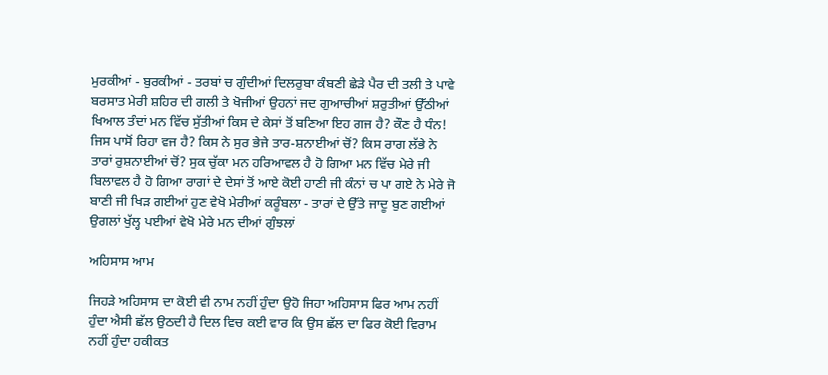ਮੁਰਕੀਆਂ - ਬੁਰਕੀਆਂ - ਤਰਬਾਂ ਚ ਗੁੰਦੀਆਂ ਦਿਲਰੁਬਾ ਕੰਬਣੀ ਛੇੜੇ ਪੈਰ ਦੀ ਤਲੀ ਤੇ ਪਾਵੇ ਬਰਸਾਤ ਮੇਰੀ ਸ਼ਹਿਰ ਦੀ ਗਲੀ ਤੇ ਖੋਜੀਆਂ ਉਹਨਾਂ ਜਦ ਗੁਆਚੀਆਂ ਸ਼ਰੁਤੀਆਂ ਉੱਠੀਆਂ ਖਿਆਲ ਤੰਦਾਂ ਮਨ ਵਿੱਚ ਸੁੱਤੀਆਂ ਕਿਸ ਦੇ ਕੇਸਾਂ ਤੋਂ ਬਣਿਆ ਇਹ ਗਜ ਹੈ? ਕੌਣ ਹੈ ਧੰਨ! ਜਿਸ ਪਾਸੋਂ ਰਿਹਾ ਵਜ ਹੈ? ਕਿਸ ਨੇ ਸੁਰ ਭੇਜੇ ਤਾਰ-ਸ਼ਨਾਈਆਂ ਚੋਂ? ਕਿਸ ਰਾਗ ਲੱਭੇ ਨੇ ਤਾਰਾਂ ਰੁਸ਼ਨਾਈਆਂ ਚੋਂ? ਸੁਕ ਚੁੱਕਾ ਮਨ ਹਰਿਆਵਲ ਹੈ ਹੋ ਗਿਆ ਮਨ ਵਿੱਚ ਮੇਰੇ ਜੀ ਬਿਲਾਵਲ ਹੈ ਹੋ ਗਿਆ ਰਾਗਾਂ ਦੇ ਦੇਸਾਂ ਤੋਂ ਆਏ ਕੋਈ ਹਾਣੀ ਜੀ ਕੰਨਾਂ ਚ ਪਾ ਗਏ ਨੇ ਮੇਰੇ ਜੋ ਬਾਣੀ ਜੀ ਖਿੜ ਗਈਆਂ ਹੁਣ ਵੇਖੋ ਮੇਰੀਆਂ ਕਰੂੰਬਲਾ - ਤਾਰਾਂ ਦੇ ਉੱਤੇ ਜਾਦੂ ਬੁਣ ਗਈਆਂ ਉਗਲਾਂ ਖੁੱਲ੍ਹ ਪਈਆਂ ਵੇਖੋ ਮੇਰੇ ਮਨ ਦੀਆਂ ਗੁੰਝਲਾਂ

ਅਹਿਸਾਸ ਆਮ

ਜਿਹੜੇ ਅਹਿਸਾਸ ਦਾ ਕੋਈ ਵੀ ਨਾਮ ਨਹੀਂ ਹੁੰਦਾ ਉਹੋ ਜਿਹਾ ਅਹਿਸਾਸ ਫਿਰ ਆਮ ਨਹੀਂ ਹੁੰਦਾ ਐਸੀ ਛੱਲ ਉਠਦੀ ਹੈ ਦਿਲ ਵਿਚ ਕਈ ਵਾਰ ਕਿ ਉਸ ਛੱਲ ਦਾ ਫਿਰ ਕੋਈ ਵਿਰਾਮ ਨਹੀਂ ਹੁੰਦਾ ਹਕੀਕਤ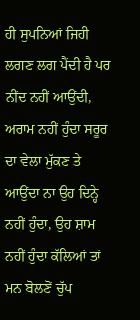ਹੀ ਸੁਪਨਿਆਂ ਜਿਹੀ ਲਗਣ ਲਗ ਪੈਂਦੀ ਹੈ ਪਰ ਨੀਂਦ ਨਹੀਂ ਆਉਂਦੀ, ਅਰਾਮ ਨਹੀਂ ਹੁੰਦਾ ਸਰੂਰ ਦਾ ਵੇਲਾ ਮੁੱਕਣ ਤੇ ਆਉਂਦਾ ਨਾ ਉਹ ਦਿਨ੍ਹੇ ਨਹੀਂ ਹੁੰਦਾ, ਉਹ ਸ਼ਾਮ ਨਹੀਂ ਹੁੰਦਾ ਕੱਲਿਆਂ ਤਾਂ ਮਨ ਬੋਲਣੋਂ ਚੁੱਪ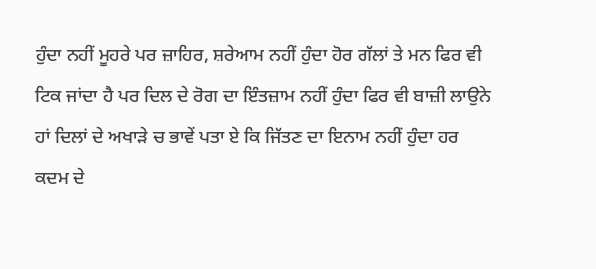ਹੁੰਦਾ ਨਹੀਂ ਮੂਹਰੇ ਪਰ ਜ਼ਾਹਿਰ, ਸ਼ਰੇਆਮ ਨਹੀਂ ਹੁੰਦਾ ਹੋਰ ਗੱਲਾਂ ਤੇ ਮਨ ਫਿਰ ਵੀ ਟਿਕ ਜਾਂਦਾ ਹੈ ਪਰ ਦਿਲ ਦੇ ਰੋਗ ਦਾ ਇੰਤਜ਼ਾਮ ਨਹੀਂ ਹੁੰਦਾ ਫਿਰ ਵੀ ਬਾਜ਼ੀ ਲਾਉਨੇ ਹਾਂ ਦਿਲਾਂ ਦੇ ਅਖਾੜੇ ਚ ਭਾਵੇਂ ਪਤਾ ਏ ਕਿ ਜਿੱਤਣ ਦਾ ਇਨਾਮ ਨਹੀਂ ਹੁੰਦਾ ਹਰ ਕਦਮ ਦੇ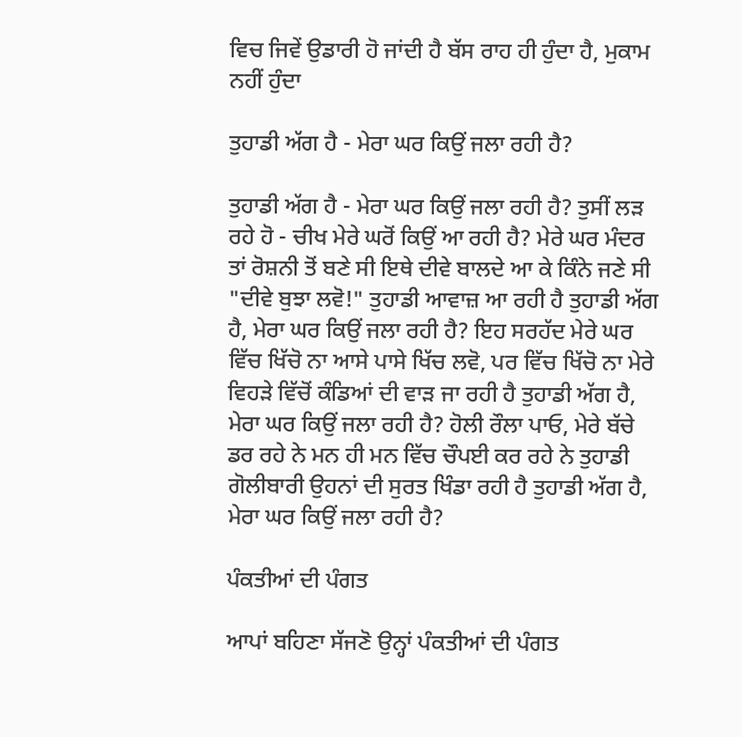ਵਿਚ ਜਿਵੇਂ ਉਡਾਰੀ ਹੋ ਜਾਂਦੀ ਹੈ ਬੱਸ ਰਾਹ ਹੀ ਹੁੰਦਾ ਹੈ, ਮੁਕਾਮ ਨਹੀਂ ਹੁੰਦਾ

ਤੁਹਾਡੀ ਅੱਗ ਹੈ - ਮੇਰਾ ਘਰ ਕਿਉਂ ਜਲਾ ਰਹੀ ਹੈ?

ਤੁਹਾਡੀ ਅੱਗ ਹੈ - ਮੇਰਾ ਘਰ ਕਿਉਂ ਜਲਾ ਰਹੀ ਹੈ? ਤੁਸੀਂ ਲੜ ਰਹੇ ਹੋ - ਚੀਖ ਮੇਰੇ ਘਰੋਂ ਕਿਉਂ ਆ ਰਹੀ ਹੈ? ਮੇਰੇ ਘਰ ਮੰਦਰ ਤਾਂ ਰੋਸ਼ਨੀ ਤੋਂ ਬਣੇ ਸੀ ਇਥੇ ਦੀਵੇ ਬਾਲਦੇ ਆ ਕੇ ਕਿੰਨੇ ਜਣੇ ਸੀ "ਦੀਵੇ ਬੁਝਾ ਲਵੋ!" ਤੁਹਾਡੀ ਆਵਾਜ਼ ਆ ਰਹੀ ਹੈ ਤੁਹਾਡੀ ਅੱਗ ਹੈ, ਮੇਰਾ ਘਰ ਕਿਉਂ ਜਲਾ ਰਹੀ ਹੈ? ਇਹ ਸਰਹੱਦ ਮੇਰੇ ਘਰ ਵਿੱਚ ਖਿੱਚੋ ਨਾ ਆਸੇ ਪਾਸੇ ਖਿੱਚ ਲਵੋ, ਪਰ ਵਿੱਚ ਖਿੱਚੋ ਨਾ ਮੇਰੇ ਵਿਹੜੇ ਵਿੱਚੋਂ ਕੰਡਿਆਂ ਦੀ ਵਾੜ ਜਾ ਰਹੀ ਹੈ ਤੁਹਾਡੀ ਅੱਗ ਹੈ, ਮੇਰਾ ਘਰ ਕਿਉਂ ਜਲਾ ਰਹੀ ਹੈ? ਹੋਲੀ ਰੌਲਾ ਪਾਓ, ਮੇਰੇ ਬੱਚੇ ਡਰ ਰਹੇ ਨੇ ਮਨ ਹੀ ਮਨ ਵਿੱਚ ਚੌਪਈ ਕਰ ਰਹੇ ਨੇ ਤੁਹਾਡੀ ਗੋਲੀਬਾਰੀ ਉਹਨਾਂ ਦੀ ਸੁਰਤ ਖਿੰਡਾ ਰਹੀ ਹੈ ਤੁਹਾਡੀ ਅੱਗ ਹੈ, ਮੇਰਾ ਘਰ ਕਿਉਂ ਜਲਾ ਰਹੀ ਹੈ?

ਪੰਕਤੀਆਂ ਦੀ ਪੰਗਤ

ਆਪਾਂ ਬਹਿਣਾ ਸੱਜਣੋ ਉਨ੍ਹਾਂ ਪੰਕਤੀਆਂ ਦੀ ਪੰਗਤ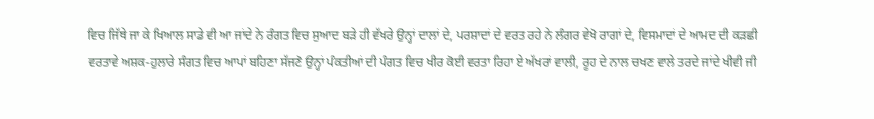ਵਿਚ ਜਿੱਥੇ ਜਾ ਕੇ ਖਿਆਲ ਸਾਡੇ ਵੀ ਆ ਜਾਂਦੇ ਨੇ ਰੰਗਤ ਵਿਚ ਸੁਆਦ ਬੜੇ ਹੀ ਵੱਖਰੇ ਉਨ੍ਹਾਂ ਦਾਲਾਂ ਦੇ, ਪਰਸ਼ਾਦਾਂ ਦੇ ਵਰਤ ਰਹੇ ਨੇ ਲੰਗਰ ਵੇਖੋ ਰਾਗਾਂ ਦੇ, ਵਿਸਮਾਦਾਂ ਦੇ ਆਮਦ ਦੀ ਕੜਛੀ ਵਰਤਾਵੇ ਅਸ਼ਕ-ਹੁਲਾਰੇ ਸੰਗਤ ਵਿਚ ਆਪਾਂ ਬਹਿਣਾ ਸੱਜਣੋ ਉਨ੍ਹਾਂ ਪੰਕਤੀਆਂ ਦੀ ਪੰਗਤ ਵਿਚ ਖੀਰ ਕੋਈ ਵਰਤਾ ਰਿਹਾ ਏ ਅੱਖਰਾਂ ਵਾਲੀ, ਰੂਹ ਦੇ ਨਾਲ ਚਖਣ ਵਾਲੇ ਤਰਦੇ ਜਾਂਦੇ ਖੀਵੀ ਜੀ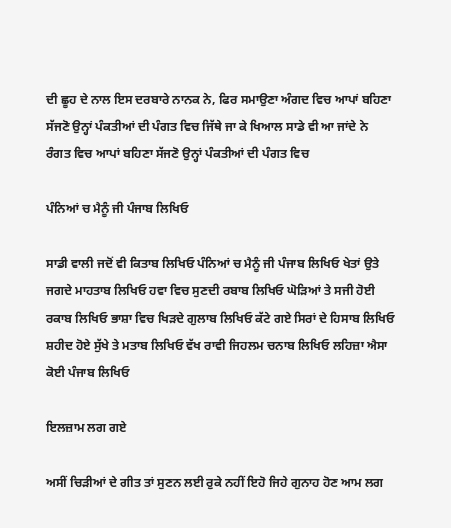ਦੀ ਛੂਹ ਦੇ ਨਾਲ ਇਸ ਦਰਬਾਰੇ ਨਾਨਕ ਨੇ, ਫਿਰ ਸਮਾਉਣਾ ਅੰਗਦ ਵਿਚ ਆਪਾਂ ਬਹਿਣਾ ਸੱਜਣੋ ਉਨ੍ਹਾਂ ਪੰਕਤੀਆਂ ਦੀ ਪੰਗਤ ਵਿਚ ਜਿੱਥੇ ਜਾ ਕੇ ਖਿਆਲ ਸਾਡੇ ਵੀ ਆ ਜਾਂਦੇ ਨੇ ਰੰਗਤ ਵਿਚ ਆਪਾਂ ਬਹਿਣਾ ਸੱਜਣੋ ਉਨ੍ਹਾਂ ਪੰਕਤੀਆਂ ਦੀ ਪੰਗਤ ਵਿਚ

ਪੰਨਿਆਂ ਚ ਮੈਨੂੰ ਜੀ ਪੰਜਾਬ ਲਿਖਿਓ

ਸਾਡੀ ਵਾਲੀ ਜਦੋਂ ਵੀ ਕਿਤਾਬ ਲਿਖਿਓ ਪੰਨਿਆਂ ਚ ਮੈਨੂੰ ਜੀ ਪੰਜਾਬ ਲਿਖਿਓ ਖੇਤਾਂ ਉਤੇ ਜਗਦੇ ਮਾਹਤਾਬ ਲਿਖਿਓ ਹਵਾ ਵਿਚ ਸੁਣਦੀ ਰਬਾਬ ਲਿਖਿਓ ਘੋੜਿਆਂ ਤੇ ਸਜੀ ਹੋਈ ਰਕਾਬ ਲਿਖਿਓ ਭਾਸ਼ਾ ਵਿਚ ਖਿੜਦੇ ਗੁਲਾਬ ਲਿਖਿਓ ਕੱਟੇ ਗਏ ਸਿਰਾਂ ਦੇ ਹਿਸਾਬ ਲਿਖਿਓ ਸ਼ਹੀਦ ਹੋਏ ਸੁੱਖੇ ਤੇ ਮਤਾਬ ਲਿਖਿਓ ਵੱਖ ਰਾਵੀ ਜਿਹਲਮ ਚਨਾਬ ਲਿਖਿਓ ਲਹਿਜ਼ਾ ਐਸਾ ਕੋਈ ਪੰਜਾਬ ਲਿਖਿਓ

ਇਲਜ਼ਾਮ ਲਗ ਗਏ

ਅਸੀਂ ਚਿੜੀਆਂ ਦੇ ਗੀਤ ਤਾਂ ਸੁਣਨ ਲਈ ਰੁਕੇ ਨਹੀਂ ਇਹੋ ਜਿਹੇ ਗੁਨਾਹ ਹੋਣ ਆਮ ਲਗ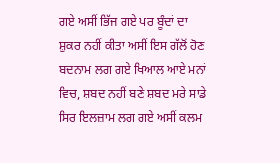ਗਏ ਅਸੀਂ ਭਿੱਜ ਗਏ ਪਰ ਬੂੰਦਾਂ ਦਾ ਸ਼ੁਕਰ ਨਹੀਂ ਕੀਤਾ ਅਸੀਂ ਇਸ ਗੱਲੋਂ ਹੋਣ ਬਦਨਾਮ ਲਗ ਗਏ ਖਿਆਲ ਆਏ ਮਨਾਂ ਵਿਚ, ਸ਼ਬਦ ਨਹੀਂ ਬਣੇ ਸ਼ਬਦ ਮਰੇ ਸਾਡੇ ਸਿਰ ਇਲਜ਼ਾਮ ਲਗ ਗਏ ਅਸੀਂ ਕਲਮ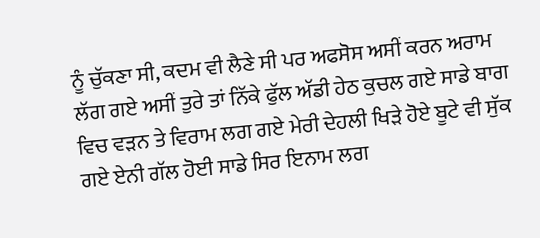ਨੂੰ ਚੁੱਕਣਾ ਸੀ, ਕਦਮ ਵੀ ਲੈਣੇ ਸੀ ਪਰ ਅਫਸੋਸ ਅਸੀਂ ਕਰਨ ਅਰਾਮ ਲੱਗ ਗਏ ਅਸੀਂ ਤੁਰੇ ਤਾਂ ਨਿੱਕੇ ਫੁੱਲ ਅੱਡੀ ਹੇਠ ਕੁਚਲ ਗਏ ਸਾਡੇ ਬਾਗ ਵਿਚ ਵੜਨ ਤੇ ਵਿਰਾਮ ਲਗ ਗਏ ਮੇਰੀ ਦੇਹਲੀ ਖਿੜੇ ਹੋਏ ਬੂਟੇ ਵੀ ਸੁੱਕ ਗਏ ਏਨੀ ਗੱਲ ਹੋਈ ਸਾਡੇ ਸਿਰ ਇਨਾਮ ਲਗ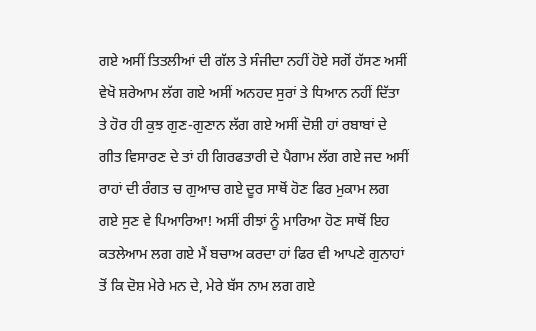ਗਏ ਅਸੀਂ ਤਿਤਲੀਆਂ ਦੀ ਗੱਲ ਤੇ ਸੰਜੀਦਾ ਨਹੀਂ ਹੋਏ ਸਗੋਂ ਹੱਸਣ ਅਸੀਂ ਵੇਖੋ ਸ਼ਰੇਆਮ ਲੱਗ ਗਏ ਅਸੀਂ ਅਨਹਦ ਸੁਰਾਂ ਤੇ ਧਿਆਨ ਨਹੀਂ ਦਿੱਤਾ ਤੇ ਹੋਰ ਹੀ ਕੁਝ ਗੁਣ-ਗੁਣਾਨ ਲੱਗ ਗਏ ਅਸੀਂ ਦੋਸ਼ੀ ਹਾਂ ਰਬਾਬਾਂ ਦੇ ਗੀਤ ਵਿਸਾਰਣ ਦੇ ਤਾਂ ਹੀ ਗਿਰਫਤਾਰੀ ਦੇ ਪੈਗਾਮ ਲੱਗ ਗਏ ਜਦ ਅਸੀਂ ਰਾਹਾਂ ਦੀ ਰੰਗਤ ਚ ਗੁਆਚ ਗਏ ਦੂਰ ਸਾਥੋਂ ਹੋਣ ਫਿਰ ਮੁਕਾਮ ਲਗ ਗਏ ਸੁਣ ਵੇ ਪਿਆਰਿਆ! ਅਸੀਂ ਰੀਝਾਂ ਨੂੰ ਮਾਰਿਆ ਹੋਣ ਸਾਥੋਂ ਇਹ ਕਤਲੇਆਮ ਲਗ ਗਏ ਮੈਂ ਬਚਾਅ ਕਰਦਾ ਹਾਂ ਫਿਰ ਵੀ ਆਪਣੇ ਗੁਨਾਹਾਂ ਤੋਂ ਕਿ ਦੋਸ਼ ਮੇਰੇ ਮਨ ਦੇ, ਮੇਰੇ ਬੱਸ ਨਾਮ ਲਗ ਗਏ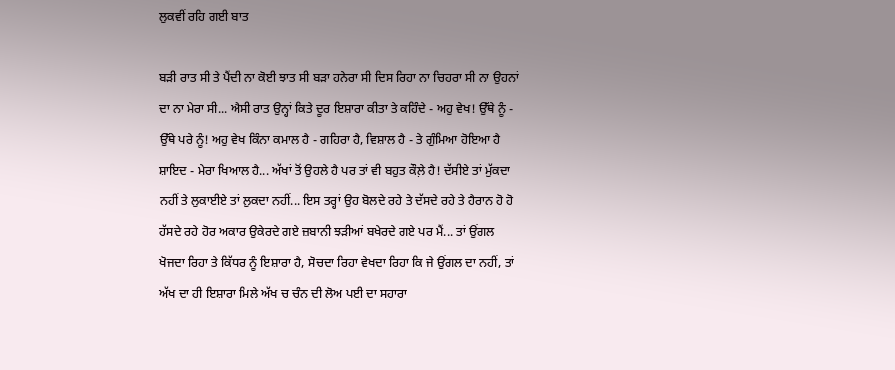ਲੁਕਵੀਂ ਰਹਿ ਗਈ ਬਾਤ

ਬੜੀ ਰਾਤ ਸੀ ਤੇ ਪੈਂਦੀ ਨਾ ਕੋਈ ਝਾਤ ਸੀ ਬੜਾ ਹਨੇਰਾ ਸੀ ਦਿਸ ਰਿਹਾ ਨਾ ਚਿਹਰਾ ਸੀ ਨਾ ਉਹਨਾਂ ਦਾ ਨਾ ਮੇਰਾ ਸੀ... ਐਸੀ ਰਾਤ ਉਨ੍ਹਾਂ ਕਿਤੇ ਦੂਰ ਇਸ਼ਾਰਾ ਕੀਤਾ ਤੇ ਕਹਿੰਦੇ - ਅਹੁ ਵੇਖ! ਉੱਥੇ ਨੂੰ - ਉੱਥੇ ਪਰੇ ਨੂੰ! ਅਹੁ ਵੇਖ ਕਿੰਨਾ ਕਮਾਲ ਹੈ - ਗਹਿਰਾ ਹੈ, ਵਿਸ਼ਾਲ ਹੈ - ਤੇ ਗੁੰਮਿਆ ਹੋਇਆ ਹੈ ਸ਼ਾਇਦ - ਮੇਰਾ ਖਿਆਲ ਹੈ... ਅੱਖਾਂ ਤੋਂ ਉਹਲੇ ਹੈ ਪਰ ਤਾਂ ਵੀ ਬਹੁਤ ਕੌਲ਼ੇ ਹੈ! ਦੱਸੀਏ ਤਾਂ ਮੁੱਕਦਾ ਨਹੀਂ ਤੇ ਲੁਕਾਈਏ ਤਾਂ ਲੁਕਦਾ ਨਹੀਂ... ਇਸ ਤਰ੍ਹਾਂ ਉਹ ਬੋਲਦੇ ਰਹੇ ਤੇ ਦੱਸਦੇ ਰਹੇ ਤੇ ਹੈਰਾਨ ਹੋ ਹੋ ਹੱਸਦੇ ਰਹੇ ਹੋਰ ਅਕਾਰ ਉਕੇਰਦੇ ਗਏ ਜ਼ਬਾਨੀ ਝੜੀਆਂ ਬਖੇਰਦੇ ਗਏ ਪਰ ਮੈਂ... ਤਾਂ ਉਂਗਲ ਖੋਜਦਾ ਰਿਹਾ ਤੇ ਕਿੱਧਰ ਨੂੰ ਇਸ਼ਾਰਾ ਹੈ, ਸੋਚਦਾ ਰਿਹਾ ਵੇਖਦਾ ਰਿਹਾ ਕਿ ਜੇ ਉਂਗਲ ਦਾ ਨਹੀਂ, ਤਾਂ ਅੱਖ ਦਾ ਹੀ ਇਸ਼ਾਰਾ ਮਿਲੇ ਅੱਖ ਚ ਚੰਨ ਦੀ ਲੋਅ ਪਈ ਦਾ ਸਹਾਰਾ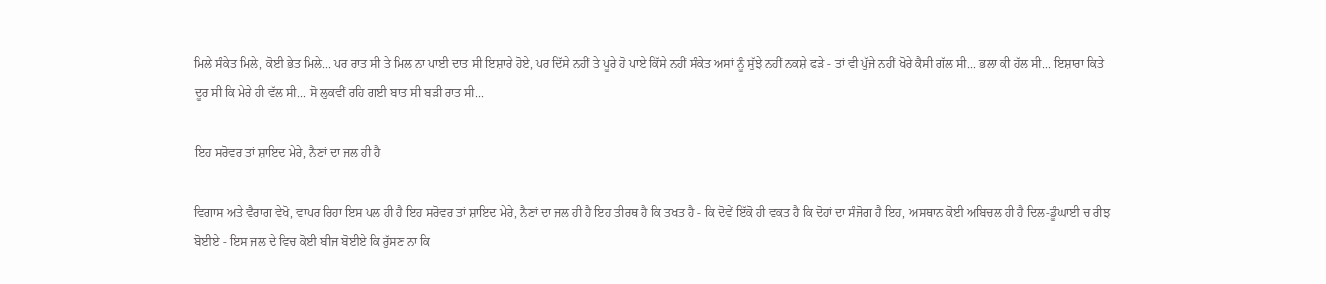ਮਿਲੇ ਸੰਕੇਤ ਮਿਲੇ, ਕੋਈ ਭੇਤ ਮਿਲੇ... ਪਰ ਰਾਤ ਸੀ ਤੇ ਮਿਲ ਨਾ ਪਾਈ ਦਾਤ ਸੀ ਇਸ਼ਾਰੇ ਹੋਏ, ਪਰ ਦਿੱਸੇ ਨਹੀਂ ਤੇ ਪੂਰੇ ਹੋ ਪਾਏ ਕਿੱਸੇ ਨਹੀਂ ਸੰਕੇਤ ਅਸਾਂ ਨੂੰ ਸੁੱਝੇ ਨਹੀਂ ਨਕਸ਼ੇ ਫੜੇ - ਤਾਂ ਵੀ ਪੁੱਜੇ ਨਹੀਂ ਖੋਰੇ ਕੈਸੀ ਗੱਲ ਸੀ... ਭਲਾ ਕੀ ਹੱਲ ਸੀ... ਇਸ਼ਾਰਾ ਕਿਤੇ ਦੂਰ ਸੀ ਕਿ ਮੇਰੇ ਹੀ ਵੱਲ ਸੀ... ਸੋ ਲੁਕਵੀਂ ਰਹਿ ਗਈ ਬਾਤ ਸੀ ਬੜੀ ਰਾਤ ਸੀ...

ਇਹ ਸਰੋਵਰ ਤਾਂ ਸ਼ਾਇਦ ਮੇਰੇ, ਨੈਣਾਂ ਦਾ ਜਲ ਹੀ ਹੈ

ਵਿਗਾਸ ਅਤੇ ਵੈਰਾਗ ਵੇਖੋ, ਵਾਪਰ ਰਿਹਾ ਇਸ ਪਲ ਹੀ ਹੈ ਇਹ ਸਰੋਵਰ ਤਾਂ ਸ਼ਾਇਦ ਮੇਰੇ, ਨੈਣਾਂ ਦਾ ਜਲ ਹੀ ਹੈ ਇਹ ਤੀਰਥ ਹੈ ਕਿ ਤਖਤ ਹੈ - ਕਿ ਦੋਵੇਂ ਇੱਕੋ ਹੀ ਵਕਤ ਹੈ ਕਿ ਦੋਹਾਂ ਦਾ ਸੰਜੋਗ ਹੈ ਇਹ, ਅਸਥਾਨ ਕੋਈ ਅਬਿਚਲ ਹੀ ਹੈ ਦਿਲ-ਡੂੰਘਾਈ ਚ ਰੀਝ ਬੋਈਏ - ਇਸ ਜਲ ਦੇ ਵਿਚ ਕੋਈ ਬੀਜ ਬੋਈਏ ਕਿ ਰੁੱਸਣ ਨਾ ਕਿ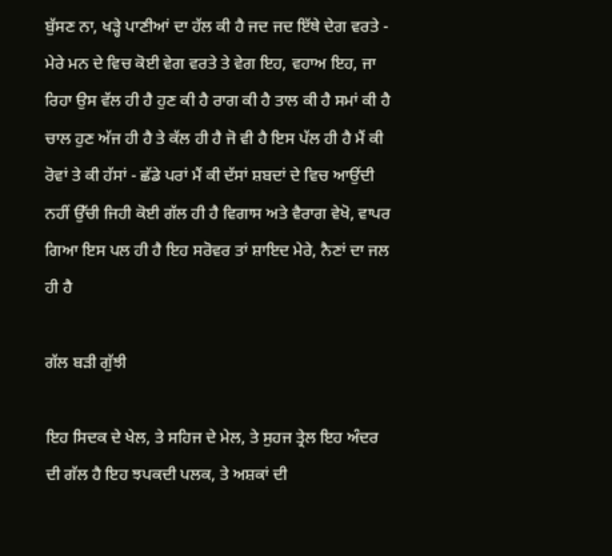ਬੁੱਸਣ ਨਾ, ਖੜ੍ਹੇ ਪਾਣੀਆਂ ਦਾ ਹੱਲ ਕੀ ਹੈ ਜਦ ਜਦ ਇੱਥੇ ਦੇਗ ਵਰਤੇ - ਮੇਰੇ ਮਨ ਦੇ ਵਿਚ ਕੋਈ ਵੇਗ ਵਰਤੇ ਤੇ ਵੇਗ ਇਹ, ਵਹਾਅ ਇਹ, ਜਾ ਰਿਹਾ ਉਸ ਵੱਲ ਹੀ ਹੈ ਹੁਣ ਕੀ ਹੈ ਰਾਗ ਕੀ ਹੈ ਤਾਲ ਕੀ ਹੈ ਸਮਾਂ ਕੀ ਹੈ ਚਾਲ ਹੁਣ ਅੱਜ ਹੀ ਹੈ ਤੇ ਕੱਲ ਹੀ ਹੈ ਜੋ ਵੀ ਹੈ ਇਸ ਪੱਲ ਹੀ ਹੈ ਮੈਂ ਕੀ ਰੋਵਾਂ ਤੇ ਕੀ ਹੱਸਾਂ - ਛੱਡੇ ਪਰਾਂ ਮੈਂ ਕੀ ਦੱਸਾਂ ਸ਼ਬਦਾਂ ਦੇ ਵਿਚ ਆਉਂਦੀ ਨਹੀਂ ਉੱਚੀ ਜਿਹੀ ਕੋਈ ਗੱਲ ਹੀ ਹੈ ਵਿਗਾਸ ਅਤੇ ਵੈਰਾਗ ਵੇਖੋ, ਵਾਪਰ ਗਿਆ ਇਸ ਪਲ ਹੀ ਹੈ ਇਹ ਸਰੋਵਰ ਤਾਂ ਸ਼ਾਇਦ ਮੇਰੇ, ਨੈਣਾਂ ਦਾ ਜਲ ਹੀ ਹੈ

ਗੱਲ ਬੜੀ ਗੁੱਝੀ

ਇਹ ਸਿਦਕ ਦੇ ਖੇਲ, ਤੇ ਸਹਿਜ ਦੇ ਮੇਲ, ਤੇ ਸੁਹਜ ਤ੍ਰੇਲ ਇਹ ਅੰਦਰ ਦੀ ਗੱਲ ਹੈ ਇਹ ਝਪਕਦੀ ਪਲਕ, ਤੇ ਅਸ਼ਕਾਂ ਦੀ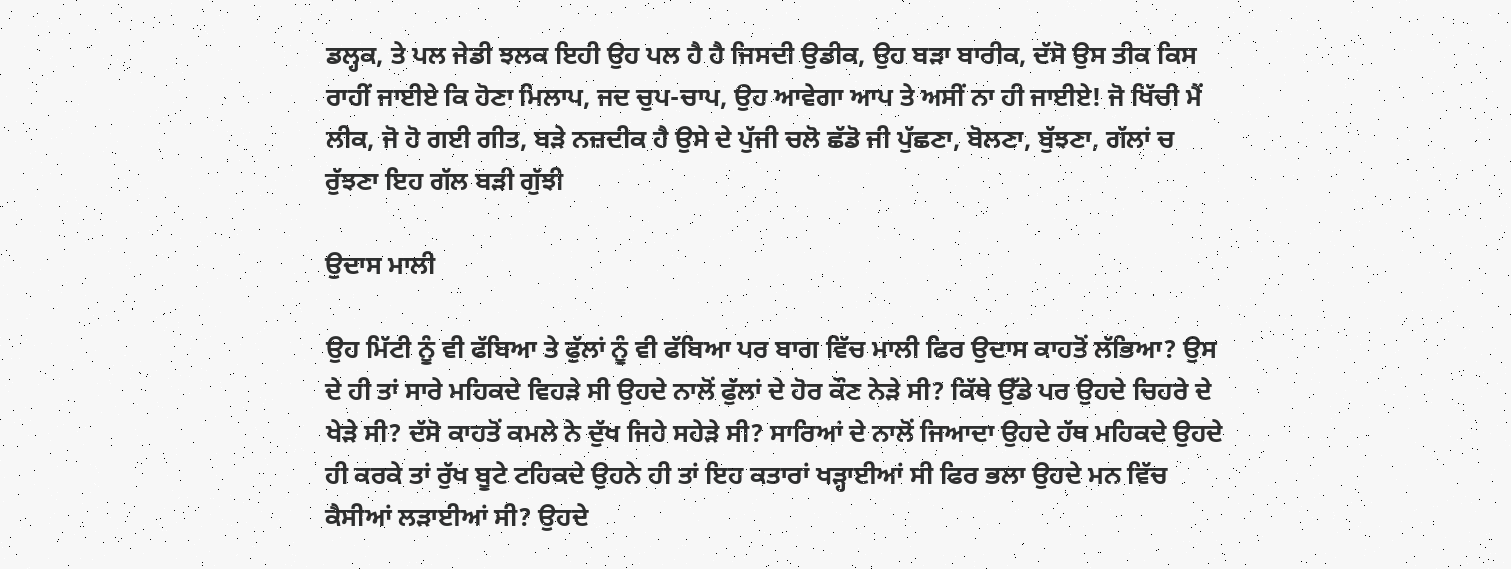ਡਲ੍ਹਕ, ਤੇ ਪਲ ਜੇਡੀ ਝਲਕ ਇਹੀ ਉਹ ਪਲ ਹੈ ਹੈ ਜਿਸਦੀ ਉਡੀਕ, ਉਹ ਬੜਾ ਬਾਰੀਕ, ਦੱਸੋ ਉਸ ਤੀਕ ਕਿਸ ਰਾਹੀਂ ਜਾਈਏ ਕਿ ਹੋਣਾ ਮਿਲਾਪ, ਜਦ ਚੁਪ-ਚਾਪ, ਉਹ ਆਵੇਗਾ ਆਪ ਤੇ ਅਸੀਂ ਨਾ ਹੀ ਜਾਈਏ! ਜੋ ਖਿੱਚੀ ਮੈਂ ਲੀਕ, ਜੋ ਹੋ ਗਈ ਗੀਤ, ਬੜੇ ਨਜ਼ਦੀਕ ਹੈ ਉਸੇ ਦੇ ਪੁੱਜੀ ਚਲੋ ਛੱਡੋ ਜੀ ਪੁੱਛਣਾ, ਬੋਲਣਾ, ਬੁੱਝਣਾ, ਗੱਲਾਂ ਚ ਰੁੱਝਣਾ ਇਹ ਗੱਲ ਬੜੀ ਗੁੱਝੀ

ਉਦਾਸ ਮਾਲੀ

ਉਹ ਮਿੱਟੀ ਨੂੰ ਵੀ ਫੱਬਿਆ ਤੇ ਫੁੱਲਾਂ ਨੂੰ ਵੀ ਫੱਬਿਆ ਪਰ ਬਾਗ ਵਿੱਚ ਮਾਲੀ ਫਿਰ ਉਦਾਸ ਕਾਹਤੋਂ ਲੱਭਿਆ? ਉਸ ਦੇ ਹੀ ਤਾਂ ਸਾਰੇ ਮਹਿਕਦੇ ਵਿਹੜੇ ਸੀ ਉਹਦੇ ਨਾਲੋਂ ਫੁੱਲਾਂ ਦੇ ਹੋਰ ਕੌਣ ਨੇੜੇ ਸੀ? ਕਿੱਥੇ ਉੱਡੇ ਪਰ ਉਹਦੇ ਚਿਹਰੇ ਦੇ ਖੇੜੇ ਸੀ? ਦੱਸੋ ਕਾਹਤੋਂ ਕਮਲੇ ਨੇ ਦੁੱਖ ਜਿਹੇ ਸਹੇੜੇ ਸੀ? ਸਾਰਿਆਂ ਦੇ ਨਾਲੋਂ ਜਿਆਦਾ ਉਹਦੇ ਹੱਥ ਮਹਿਕਦੇ ਉਹਦੇ ਹੀ ਕਰਕੇ ਤਾਂ ਰੁੱਖ ਬੂਟੇ ਟਹਿਕਦੇ ਉਹਨੇ ਹੀ ਤਾਂ ਇਹ ਕਤਾਰਾਂ ਖੜ੍ਹਾਈਆਂ ਸੀ ਫਿਰ ਭਲਾ ਉਹਦੇ ਮਨ ਵਿੱਚ ਕੈਸੀਆਂ ਲੜਾਈਆਂ ਸੀ? ਉਹਦੇ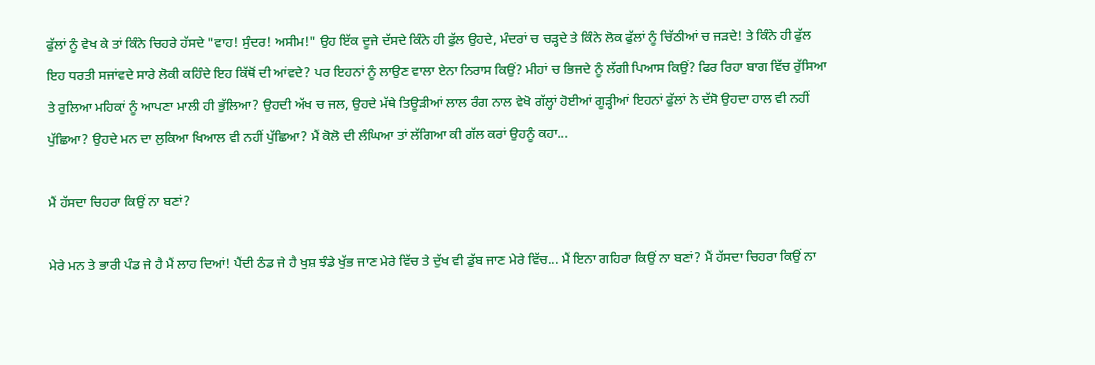ਫੁੱਲਾਂ ਨੂੰ ਵੇਖ ਕੇ ਤਾਂ ਕਿੰਨੇ ਚਿਹਰੇ ਹੱਸਦੇ "ਵਾਹ! ਸੁੰਦਰ! ਅਸੀਮ!" ਉਹ ਇੱਕ ਦੂਜੇ ਦੱਸਦੇ ਕਿੰਨੇ ਹੀ ਫੁੱਲ ਉਹਦੇ, ਮੰਦਰਾਂ ਚ ਚੜ੍ਹਦੇ ਤੇ ਕਿੰਨੇ ਲੋਕ ਫੁੱਲਾਂ ਨੂੰ ਚਿੱਠੀਆਂ ਚ ਜੜਦੇ! ਤੇ ਕਿੰਨੇ ਹੀ ਫੁੱਲ ਇਹ ਧਰਤੀ ਸਜਾਂਵਦੇ ਸਾਰੇ ਲੋਕੀ ਕਹਿੰਦੇ ਇਹ ਕਿੱਥੋਂ ਦੀ ਆਂਵਦੇ? ਪਰ ਇਹਨਾਂ ਨੂੰ ਲਾਉਣ ਵਾਲਾ ਏਨਾ ਨਿਰਾਸ ਕਿਉਂ? ਮੀਹਾਂ ਚ ਭਿਜਦੇ ਨੂੰ ਲੱਗੀ ਪਿਆਸ ਕਿਉਂ? ਫਿਰ ਰਿਹਾ ਬਾਗ ਵਿੱਚ ਰੁੱਸਿਆ ਤੇ ਰੁਲਿਆ ਮਹਿਕਾਂ ਨੂੰ ਆਪਣਾ ਮਾਲੀ ਹੀ ਭੁੱਲਿਆ? ਉਹਦੀ ਅੱਖ ਚ ਜਲ, ਉਹਦੇ ਮੱਥੇ ਤਿਊੜੀਆਂ ਲਾਲ ਰੰਗ ਨਾਲ ਵੇਖੋ ਗੱਲ੍ਹਾਂ ਹੋਈਆਂ ਗੂੜ੍ਹੀਆਂ ਇਹਨਾਂ ਫੁੱਲਾਂ ਨੇ ਦੱਸੋ ਉਹਦਾ ਹਾਲ ਵੀ ਨਹੀਂ ਪੁੱਛਿਆ? ਉਹਦੇ ਮਨ ਦਾ ਲੁਕਿਆ ਖਿਆਲ ਵੀ ਨਹੀਂ ਪੁੱਛਿਆ? ਮੈਂ ਕੋਲੋ ਦੀ ਲੰਘਿਆ ਤਾਂ ਲੱਗਿਆ ਕੀ ਗੱਲ ਕਰਾਂ ਉਹਨੂੰ ਕਹਾ...

ਮੈਂ ਹੱਸਦਾ ਚਿਹਰਾ ਕਿਉਂ ਨਾ ਬਣਾਂ?

ਮੇਰੇ ਮਨ ਤੇ ਭਾਰੀ ਪੰਡ ਜੇ ਹੈ ਮੈਂ ਲਾਹ ਦਿਆਂ! ਪੈਂਦੀ ਠੰਡ ਜੇ ਹੈ ਖੁਸ਼ ਝੰਡੇ ਖੁੱਭ ਜਾਣ ਮੇਰੇ ਵਿੱਚ ਤੇ ਦੁੱਖ ਵੀ ਡੁੱਬ ਜਾਣ ਮੇਰੇ ਵਿੱਚ... ਮੈਂ ਇਨਾ ਗਹਿਰਾ ਕਿਉਂ ਨਾ ਬਣਾਂ? ਮੈਂ ਹੱਸਦਾ ਚਿਹਰਾ ਕਿਉਂ ਨਾ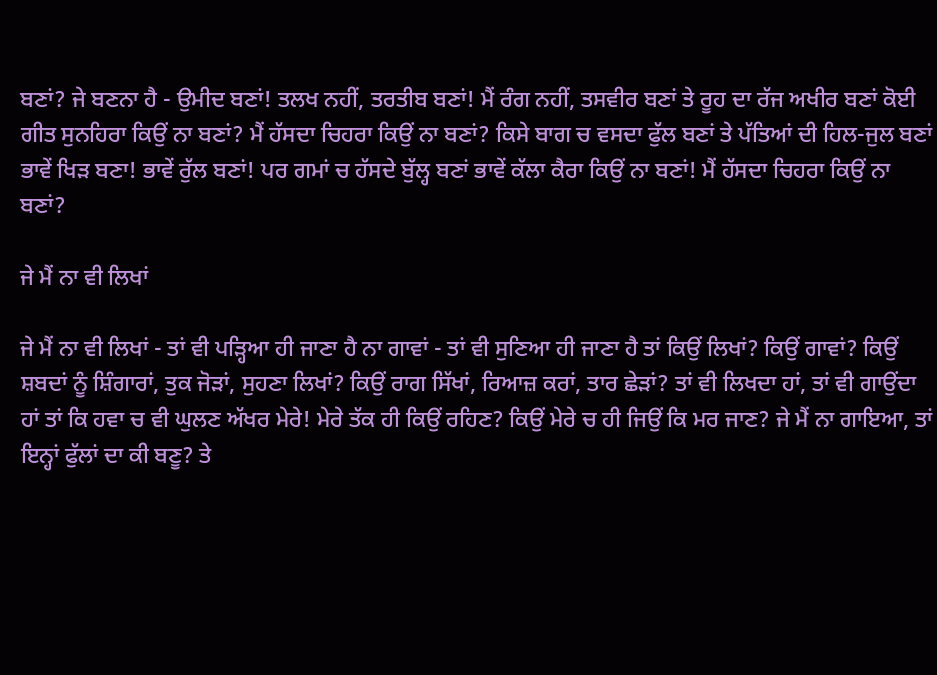ਬਣਾਂ? ਜੇ ਬਣਨਾ ਹੈ - ਉਮੀਦ ਬਣਾਂ! ਤਲਖ ਨਹੀਂ, ਤਰਤੀਬ ਬਣਾਂ! ਮੈਂ ਰੰਗ ਨਹੀਂ, ਤਸਵੀਰ ਬਣਾਂ ਤੇ ਰੂਹ ਦਾ ਰੱਜ ਅਖੀਰ ਬਣਾਂ ਕੋਈ ਗੀਤ ਸੁਨਹਿਰਾ ਕਿਉਂ ਨਾ ਬਣਾਂ? ਮੈਂ ਹੱਸਦਾ ਚਿਹਰਾ ਕਿਉਂ ਨਾ ਬਣਾਂ? ਕਿਸੇ ਬਾਗ ਚ ਵਸਦਾ ਫੁੱਲ ਬਣਾਂ ਤੇ ਪੱਤਿਆਂ ਦੀ ਹਿਲ-ਜੁਲ ਬਣਾਂ ਭਾਵੇਂ ਖਿੜ ਬਣਾ! ਭਾਵੇਂ ਰੁੱਲ ਬਣਾਂ! ਪਰ ਗਮਾਂ ਚ ਹੱਸਦੇ ਬੁੱਲ੍ਹ ਬਣਾਂ ਭਾਵੇਂ ਕੱਲਾ ਕੈਰਾ ਕਿਉਂ ਨਾ ਬਣਾਂ! ਮੈਂ ਹੱਸਦਾ ਚਿਹਰਾ ਕਿਉਂ ਨਾ ਬਣਾਂ?

ਜੇ ਮੈਂ ਨਾ ਵੀ ਲਿਖਾਂ

ਜੇ ਮੈਂ ਨਾ ਵੀ ਲਿਖਾਂ - ਤਾਂ ਵੀ ਪੜ੍ਹਿਆ ਹੀ ਜਾਣਾ ਹੈ ਨਾ ਗਾਵਾਂ - ਤਾਂ ਵੀ ਸੁਣਿਆ ਹੀ ਜਾਣਾ ਹੈ ਤਾਂ ਕਿਉਂ ਲਿਖਾਂ? ਕਿਉਂ ਗਾਵਾਂ? ਕਿਉਂ ਸ਼ਬਦਾਂ ਨੂੰ ਸ਼ਿੰਗਾਰਾਂ, ਤੁਕ ਜੋੜਾਂ, ਸੁਹਣਾ ਲਿਖਾਂ? ਕਿਉਂ ਰਾਗ ਸਿੱਖਾਂ, ਰਿਆਜ਼ ਕਰਾਂ, ਤਾਰ ਛੇੜਾਂ? ਤਾਂ ਵੀ ਲਿਖਦਾ ਹਾਂ, ਤਾਂ ਵੀ ਗਾਉਂਦਾ ਹਾਂ ਤਾਂ ਕਿ ਹਵਾ ਚ ਵੀ ਘੁਲਣ ਅੱਖਰ ਮੇਰੇ! ਮੇਰੇ ਤੱਕ ਹੀ ਕਿਉਂ ਰਹਿਣ? ਕਿਉਂ ਮੇਰੇ ਚ ਹੀ ਜਿਉਂ ਕਿ ਮਰ ਜਾਣ? ਜੇ ਮੈਂ ਨਾ ਗਾਇਆ, ਤਾਂ ਇਨ੍ਹਾਂ ਫੁੱਲਾਂ ਦਾ ਕੀ ਬਣੂ? ਤੇ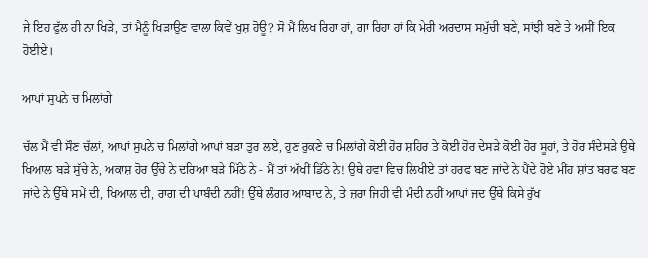ਜੇ ਇਹ ਫੁੱਲ ਹੀ ਨਾ ਖਿੜੇ, ਤਾਂ ਮੈਨੂੰ ਖਿੜਾਉਣ ਵਾਲਾ ਕਿਵੇਂ ਖੁਸ਼ ਹੋਊ? ਸੋ ਮੈਂ ਲਿਖ ਰਿਹਾ ਹਾਂ, ਗਾ ਰਿਹਾ ਹਾਂ ਕਿ ਮੇਰੀ ਅਰਦਾਸ ਸਮੁੱਚੀ ਬਣੇ, ਸਾਂਝੀ ਬਣੇ ਤੇ ਅਸੀਂ ਇਕ ਹੋਈਏ।

ਆਪਾਂ ਸੁਪਨੇ ਚ ਮਿਲਾਂਗੇ

ਚੱਲ ਮੈਂ ਵੀ ਸੌਣ ਚੱਲਾਂ, ਆਪਾਂ ਸੁਪਨੇ ਚ ਮਿਲਾਂਗੇ ਆਪਾਂ ਬੜਾ ਤੁਰ ਲਏ, ਹੁਣ ਰੁਕਣੇ ਚ ਮਿਲਾਂਗੇ ਕੋਈ ਹੋਰ ਸ਼ਹਿਰ ਤੇ ਕੋਈ ਹੋਰ ਦੇਸੜੇ ਕੋਈ ਹੋਰ ਸੂਹਾਂ, ਤੇ ਹੋਰ ਸੰਦੇਸੜੇ ਉਥੇ ਖਿਆਲ ਬੜੇ ਸੁੱਚੇ ਨੇ, ਅਕਾਸ਼ ਹੋਰ ਉੱਚੇ ਨੇ ਦਰਿਆ ਬੜੇ ਮਿੱਠੇ ਨੇ - ਮੈਂ ਤਾਂ ਅੱਖੀਂ ਡਿੱਠੇ ਨੇ! ਉਥੇ ਹਵਾ ਵਿਚ ਲਿਖੀਏ ਤਾਂ ਹਰਫ ਬਣ ਜਾਂਦੇ ਨੇ ਪੈਂਦੇ ਹੋਏ ਮੀਂਹ ਸ਼ਾਂਤ ਬਰਫ ਬਣ ਜਾਂਦੇ ਨੇ ਉੱਥੇ ਸਮੇਂ ਦੀ, ਖਿਆਲ ਦੀ, ਰਾਗ ਦੀ ਪਾਬੰਦੀ ਨਹੀਂ! ਉੱਥੇ ਲੰਗਰ ਆਬਾਦ ਨੇ, ਤੇ ਜ਼ਰਾ ਜਿਹੀ ਵੀ ਮੰਦੀ ਨਹੀਂ ਆਪਾਂ ਜਦ ਉੱਥੇ ਕਿਸੇ ਰੁੱਖ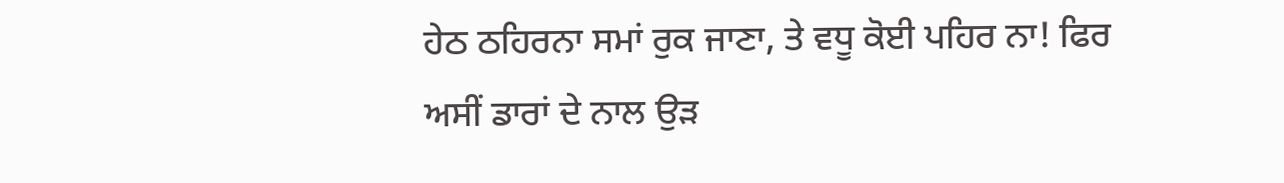ਹੇਠ ਠਹਿਰਨਾ ਸਮਾਂ ਰੁਕ ਜਾਣਾ, ਤੇ ਵਧੂ ਕੋਈ ਪਹਿਰ ਨਾ! ਫਿਰ ਅਸੀਂ ਡਾਰਾਂ ਦੇ ਨਾਲ ਉੜ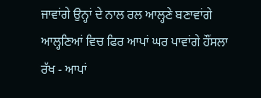ਜਾਵਾਂਗੇ ਉਨ੍ਹਾਂ ਦੇ ਨਾਲ ਰਲ ਆਲ੍ਹਣੇ ਬਣਾਵਾਂਗੇ ਆਲ੍ਹਣਿਆਂ ਵਿਚ ਫਿਰ ਆਪਾਂ ਘਰ ਪਾਵਾਂਗੇ ਹੌਂਸਲਾ ਰੱਖ - ਆਪਾਂ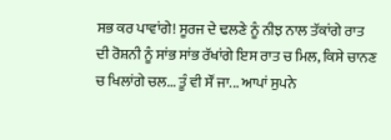ਸਭ ਕਰ ਪਾਵਾਂਗੇ! ਸੂਰਜ ਦੇ ਢਲਣੇ ਨੂੰ ਨੀਝ ਨਾਲ ਤੱਕਾਂਗੇ ਰਾਤ ਦੀ ਰੋਸ਼ਨੀ ਨੂੰ ਸਾਂਭ ਸਾਂਭ ਰੱਖਾਂਗੇ ਇਸ ਰਾਤ ਚ ਮਿਲ, ਕਿਸੇ ਚਾਨਣ ਚ ਖਿਲਾਂਗੇ ਚਲ... ਤੂੰ ਵੀ ਸੌਂ ਜਾ... ਆਪਾਂ ਸੁਪਨੇ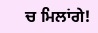ਚ ਮਿਲਾਂਗੇ!